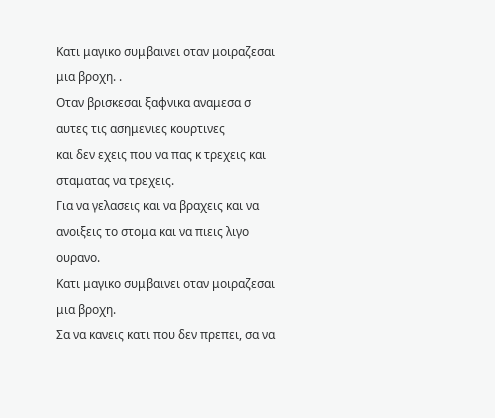Κατι μαγικο συμβαινει οταν μοιραζεσαι μια βροχη. .
Oταν βρισκεσαι ξαφνικα αναμεσα σ αυτες τις ασημενιες κουρτινες
και δεν εχεις που να πας κ τρεχεις και σταματας να τρεχεις.
Για να γελασεις και να βραχεις και να ανοιξεις το στομα και να πιεις λιγο ουρανο.
Κατι μαγικο συμβαινει οταν μοιραζεσαι μια βροχη.
Σα να κανεις κατι που δεν πρεπει, σα να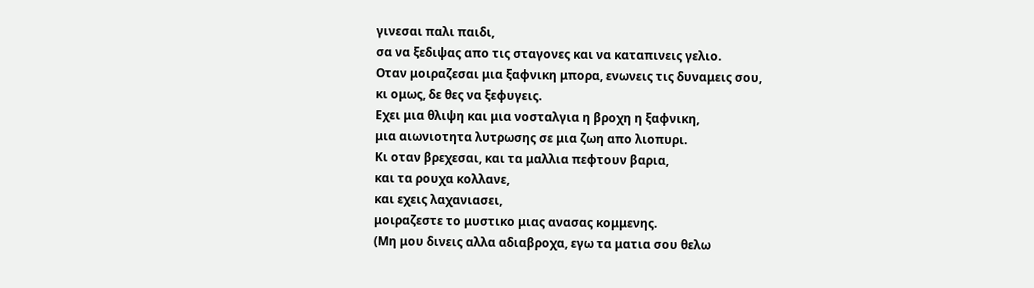γινεσαι παλι παιδι,
σα να ξεδιψας απο τις σταγονες και να καταπινεις γελιο.
Οταν μοιραζεσαι μια ξαφνικη μπορα, ενωνεις τις δυναμεις σου,
κι ομως, δε θες να ξεφυγεις.
Εχει μια θλιψη και μια νοσταλγια η βροχη η ξαφνικη,
μια αιωνιοτητα λυτρωσης σε μια ζωη απο λιοπυρι.
Κι οταν βρεχεσαι, και τα μαλλια πεφτουν βαρια,
και τα ρουχα κολλανε,
και εχεις λαχανιασει,
μοιραζεστε το μυστικο μιας ανασας κομμενης.
(Μη μου δινεις αλλα αδιαβροχα, εγω τα ματια σου θελω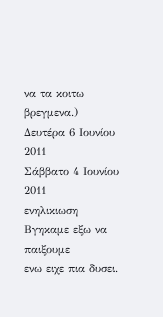να τα κοιτω βρεγμενα.)
Δευτέρα 6 Ιουνίου 2011
Σάββατο 4 Ιουνίου 2011
ενηλικιωση
Βγηκαμε εξω να παιξουμε
ενω ειχε πια δυσει.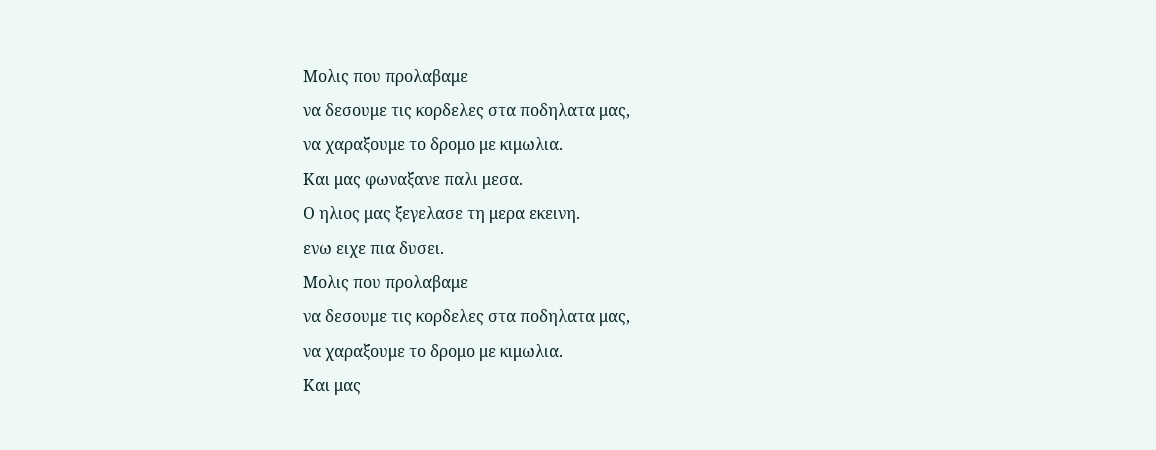Μολις που προλαβαμε
να δεσουμε τις κορδελες στα ποδηλατα μας,
να χαραξουμε το δρομο με κιμωλια.
Και μας φωναξανε παλι μεσα.
Ο ηλιος μας ξεγελασε τη μερα εκεινη.
ενω ειχε πια δυσει.
Μολις που προλαβαμε
να δεσουμε τις κορδελες στα ποδηλατα μας,
να χαραξουμε το δρομο με κιμωλια.
Και μας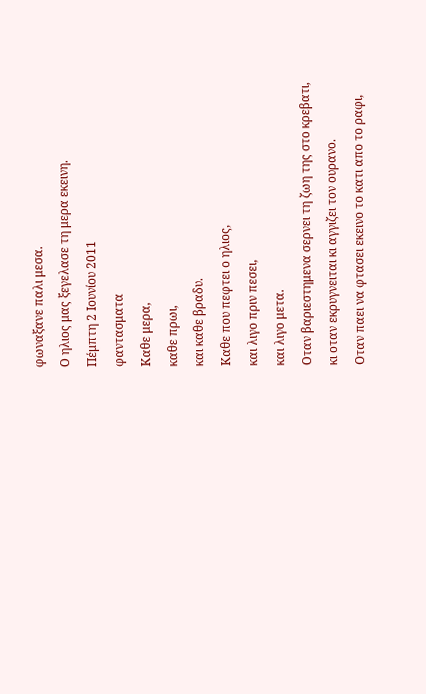φωναξανε παλι μεσα.
Ο ηλιος μας ξεγελασε τη μερα εκεινη.
Πέμπτη 2 Ιουνίου 2011
φαντασματα
Καθε μερα,
καθε πρωι,
και καθε βραδυ.
Καθε που πεφτει ο ηλιος,
και λιγο πριν πεσει,
και λιγο μετα.
Οταν βαριεστημενα σερνει τη ζωη της στο κρεβατι,
κι οταν εκρυγνειται κι αγγιζει τον ουρανο.
Οταν παει να φτασει εκεινο το κατι απο το ραφι,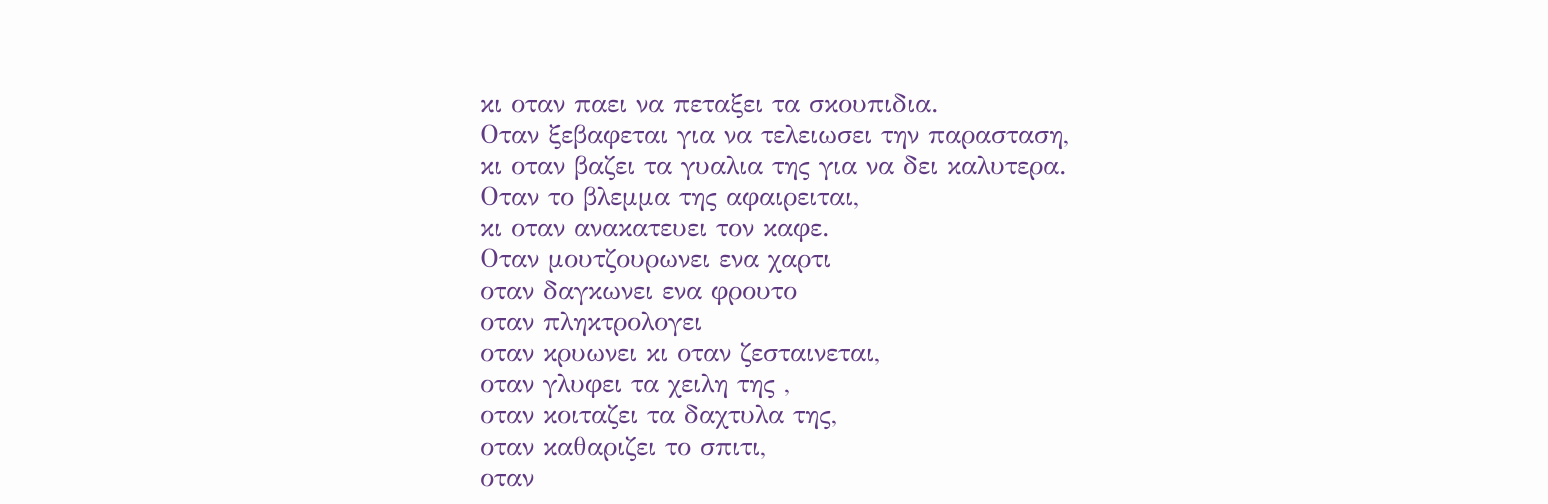κι οταν παει να πεταξει τα σκουπιδια.
Οταν ξεβαφεται για να τελειωσει την παρασταση,
κι οταν βαζει τα γυαλια της για να δει καλυτερα.
Οταν το βλεμμα της αφαιρειται,
κι οταν ανακατευει τον καφε.
Οταν μουτζουρωνει ενα χαρτι
οταν δαγκωνει ενα φρουτο
οταν πληκτρολογει
οταν κρυωνει κι οταν ζεσταινεται,
οταν γλυφει τα χειλη της ,
οταν κοιταζει τα δαχτυλα της,
οταν καθαριζει το σπιτι,
οταν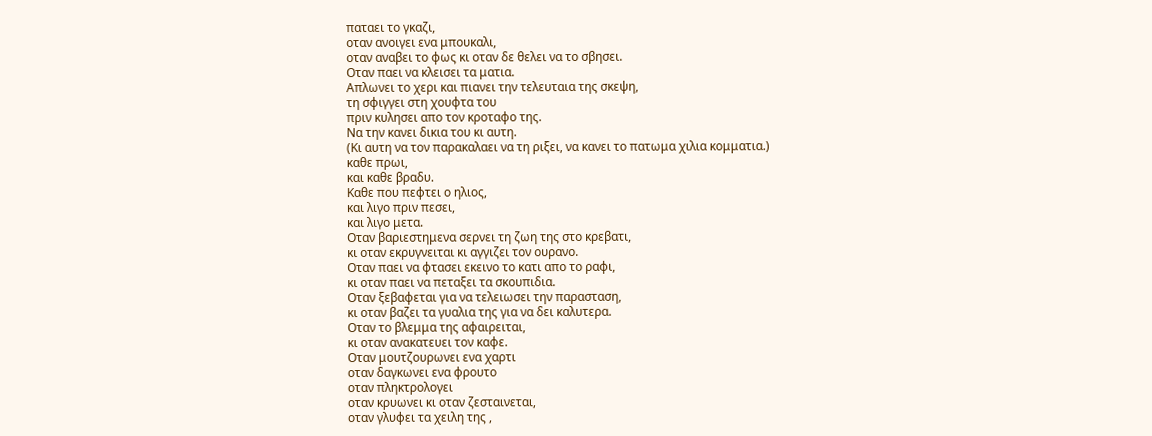παταει το γκαζι,
οταν ανοιγει ενα μπουκαλι,
οταν αναβει το φως κι οταν δε θελει να το σβησει.
Οταν παει να κλεισει τα ματια.
Απλωνει το χερι και πιανει την τελευταια της σκεψη,
τη σφιγγει στη χουφτα του
πριν κυλησει απο τον κροταφο της.
Να την κανει δικια του κι αυτη.
(Κι αυτη να τον παρακαλαει να τη ριξει, να κανει το πατωμα χιλια κομματια.)
καθε πρωι,
και καθε βραδυ.
Καθε που πεφτει ο ηλιος,
και λιγο πριν πεσει,
και λιγο μετα.
Οταν βαριεστημενα σερνει τη ζωη της στο κρεβατι,
κι οταν εκρυγνειται κι αγγιζει τον ουρανο.
Οταν παει να φτασει εκεινο το κατι απο το ραφι,
κι οταν παει να πεταξει τα σκουπιδια.
Οταν ξεβαφεται για να τελειωσει την παρασταση,
κι οταν βαζει τα γυαλια της για να δει καλυτερα.
Οταν το βλεμμα της αφαιρειται,
κι οταν ανακατευει τον καφε.
Οταν μουτζουρωνει ενα χαρτι
οταν δαγκωνει ενα φρουτο
οταν πληκτρολογει
οταν κρυωνει κι οταν ζεσταινεται,
οταν γλυφει τα χειλη της ,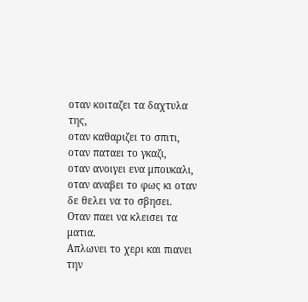οταν κοιταζει τα δαχτυλα της,
οταν καθαριζει το σπιτι,
οταν παταει το γκαζι,
οταν ανοιγει ενα μπουκαλι,
οταν αναβει το φως κι οταν δε θελει να το σβησει.
Οταν παει να κλεισει τα ματια.
Απλωνει το χερι και πιανει την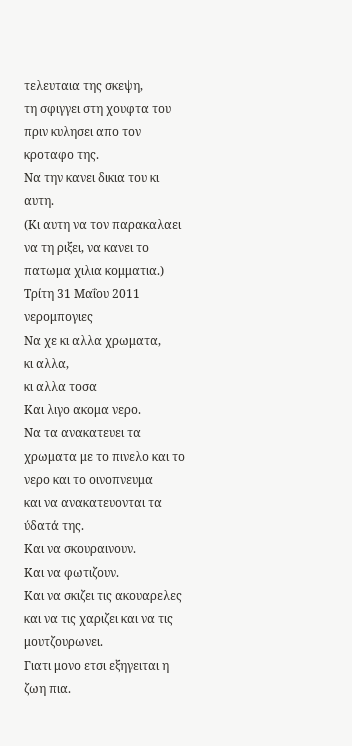τελευταια της σκεψη,
τη σφιγγει στη χουφτα του
πριν κυλησει απο τον κροταφο της.
Να την κανει δικια του κι αυτη.
(Κι αυτη να τον παρακαλαει να τη ριξει, να κανει το πατωμα χιλια κομματια.)
Τρίτη 31 Μαΐου 2011
νερομπογιες
Να χε κι αλλα χρωματα,
κι αλλα,
κι αλλα τοσα
Και λιγο ακομα νερο.
Να τα ανακατευει τα χρωματα με το πινελο και το νερο και το οινοπνευμα
και να ανακατευονται τα ύδατά της.
Και να σκουραινουν.
Και να φωτιζουν.
Και να σκιζει τις ακουαρελες και να τις χαριζει και να τις μουτζουρωνει.
Γιατι μονο ετσι εξηγειται η ζωη πια.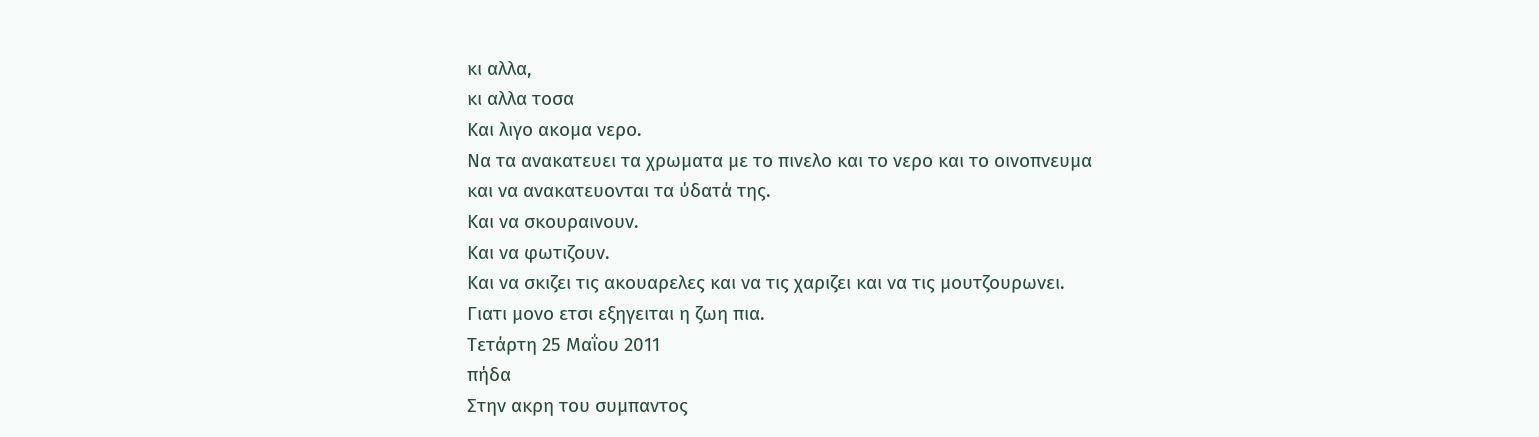κι αλλα,
κι αλλα τοσα
Και λιγο ακομα νερο.
Να τα ανακατευει τα χρωματα με το πινελο και το νερο και το οινοπνευμα
και να ανακατευονται τα ύδατά της.
Και να σκουραινουν.
Και να φωτιζουν.
Και να σκιζει τις ακουαρελες και να τις χαριζει και να τις μουτζουρωνει.
Γιατι μονο ετσι εξηγειται η ζωη πια.
Τετάρτη 25 Μαΐου 2011
πήδα
Στην ακρη του συμπαντος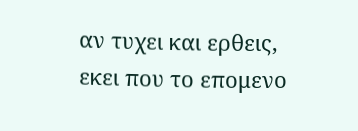αν τυχει και ερθεις,
εκει που το επομενο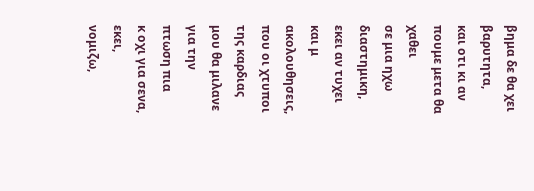βημα δε θα χει βαρυτητα,
και οτι κι αν πουμε μετα θα χαθει
σε μια ηχω διαστημικη,
εκει αν τυχει και μ ακολουθησεις,
που οι χτυποι της καρδιας μου θα μιλανε για την πτωση πια
κ οχι για σενα,
εκει,
νομιζω,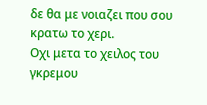δε θα με νοιαζει που σου κρατω το χερι.
Οχι μετα το χειλος του γκρεμου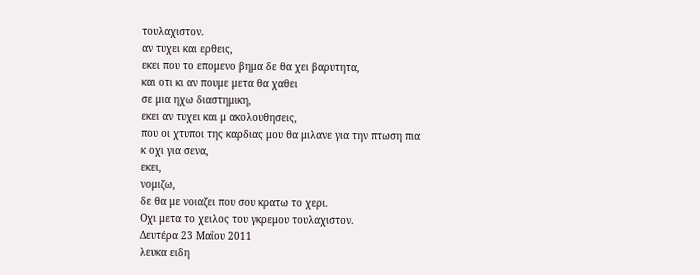τουλαχιστον.
αν τυχει και ερθεις,
εκει που το επομενο βημα δε θα χει βαρυτητα,
και οτι κι αν πουμε μετα θα χαθει
σε μια ηχω διαστημικη,
εκει αν τυχει και μ ακολουθησεις,
που οι χτυποι της καρδιας μου θα μιλανε για την πτωση πια
κ οχι για σενα,
εκει,
νομιζω,
δε θα με νοιαζει που σου κρατω το χερι.
Οχι μετα το χειλος του γκρεμου τουλαχιστον.
Δευτέρα 23 Μαΐου 2011
λευκα ειδη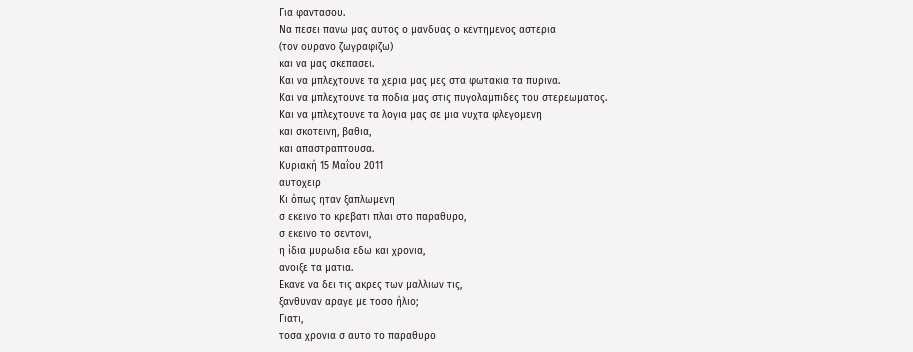Για φαντασου.
Να πεσει πανω μας αυτος ο μανδυας ο κεντημενος αστερια
(τον ουρανο ζωγραφιζω)
και να μας σκεπασει.
Και να μπλεχτουνε τα χερια μας μες στα φωτακια τα πυρινα.
Και να μπλεχτουνε τα ποδια μας στις πυγολαμπιδες του στερεωματος.
Και να μπλεχτουνε τα λογια μας σε μια νυχτα φλεγομενη
και σκοτεινη, βαθια,
και απαστραπτουσα.
Κυριακή 15 Μαΐου 2011
αυτοχειρ
Κι όπως ηταν ξαπλωμενη
σ εκεινο το κρεβατι πλαι στο παραθυρο,
σ εκεινο το σεντονι,
η ίδια μυρωδια εδω και χρονια,
ανοιξε τα ματια.
Εκανε να δει τις ακρες των μαλλιων τις,
ξανθυναν αραγε με τοσο ήλιο;
Γιατι,
τοσα χρονια σ αυτο το παραθυρο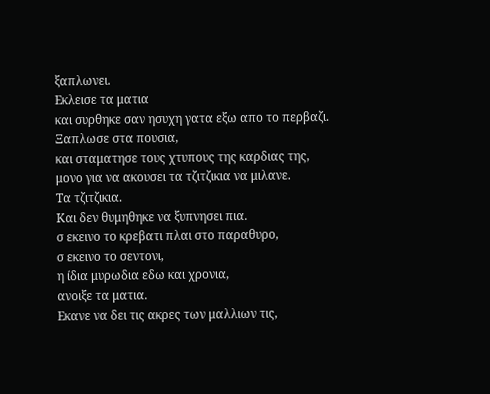ξαπλωνει.
Εκλεισε τα ματια
και συρθηκε σαν ησυχη γατα εξω απο το περβαζι.
Ξαπλωσε στα πουσια,
και σταματησε τους χτυπους της καρδιας της,
μονο για να ακουσει τα τζιτζικια να μιλανε.
Τα τζιτζικια.
Και δεν θυμηθηκε να ξυπνησει πια.
σ εκεινο το κρεβατι πλαι στο παραθυρο,
σ εκεινο το σεντονι,
η ίδια μυρωδια εδω και χρονια,
ανοιξε τα ματια.
Εκανε να δει τις ακρες των μαλλιων τις,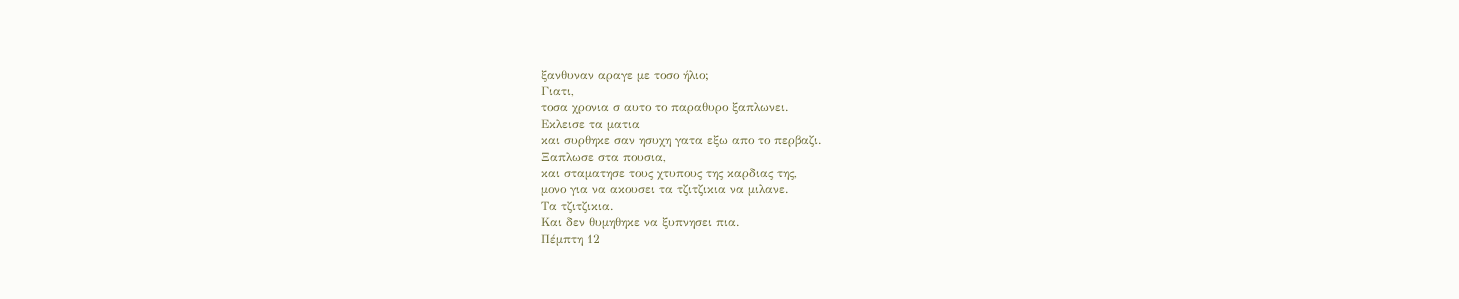ξανθυναν αραγε με τοσο ήλιο;
Γιατι,
τοσα χρονια σ αυτο το παραθυρο ξαπλωνει.
Εκλεισε τα ματια
και συρθηκε σαν ησυχη γατα εξω απο το περβαζι.
Ξαπλωσε στα πουσια,
και σταματησε τους χτυπους της καρδιας της,
μονο για να ακουσει τα τζιτζικια να μιλανε.
Τα τζιτζικια.
Και δεν θυμηθηκε να ξυπνησει πια.
Πέμπτη 12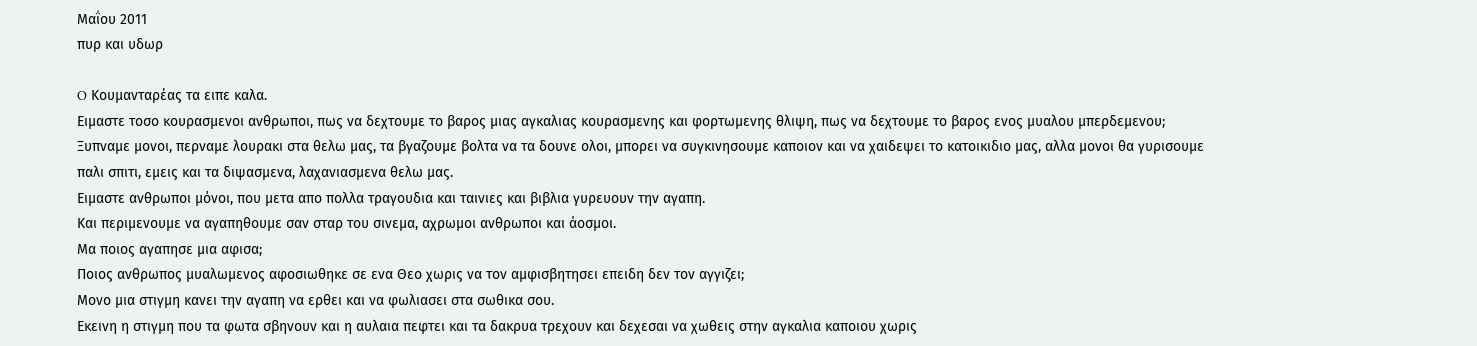Μαΐου 2011
πυρ και υδωρ

O Κουμανταρέας τα ειπε καλα.
Ειμαστε τοσο κουρασμενοι ανθρωποι, πως να δεχτουμε το βαρος μιας αγκαλιας κουρασμενης και φορτωμενης θλιψη, πως να δεχτουμε το βαρος ενος μυαλου μπερδεμενου;
Ξυπναμε μονοι, περναμε λουρακι στα θελω μας, τα βγαζουμε βολτα να τα δουνε ολοι, μπορει να συγκινησουμε καποιον και να χαιδεψει το κατοικιδιο μας, αλλα μονοι θα γυρισουμε παλι σπιτι, εμεις και τα διψασμενα, λαχανιασμενα θελω μας.
Ειμαστε ανθρωποι μόνοι, που μετα απο πολλα τραγουδια και ταινιες και βιβλια γυρευουν την αγαπη.
Και περιμενουμε να αγαπηθουμε σαν σταρ του σινεμα, αχρωμοι ανθρωποι και άοσμοι.
Μα ποιος αγαπησε μια αφισα;
Ποιος ανθρωπος μυαλωμενος αφοσιωθηκε σε ενα Θεο χωρις να τον αμφισβητησει επειδη δεν τον αγγιζει;
Μονο μια στιγμη κανει την αγαπη να ερθει και να φωλιασει στα σωθικα σου.
Εκεινη η στιγμη που τα φωτα σβηνουν και η αυλαια πεφτει και τα δακρυα τρεχουν και δεχεσαι να χωθεις στην αγκαλια καποιου χωρις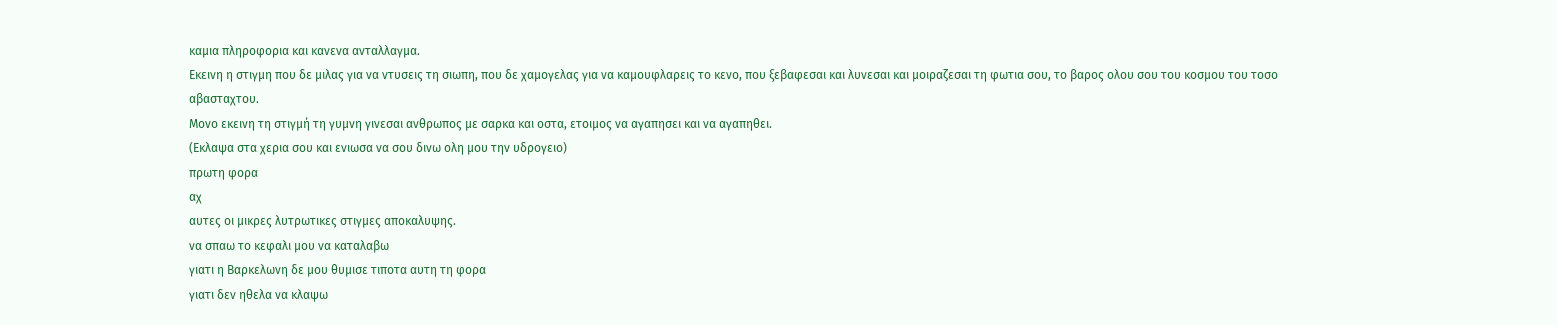καμια πληροφορια και κανενα ανταλλαγμα.
Εκεινη η στιγμη που δε μιλας για να ντυσεις τη σιωπη, που δε χαμογελας για να καμουφλαρεις το κενο, που ξεβαφεσαι και λυνεσαι και μοιραζεσαι τη φωτια σου, το βαρος ολου σου του κοσμου του τοσο αβασταχτου.
Μονο εκεινη τη στιγμή τη γυμνη γινεσαι ανθρωπος με σαρκα και οστα, ετοιμος να αγαπησει και να αγαπηθει.
(Εκλαψα στα χερια σου και ενιωσα να σου δινω ολη μου την υδρογειο)
πρωτη φορα
αχ
αυτες οι μικρες λυτρωτικες στιγμες αποκαλυψης.
να σπαω το κεφαλι μου να καταλαβω
γιατι η Βαρκελωνη δε μου θυμισε τιποτα αυτη τη φορα
γιατι δεν ηθελα να κλαψω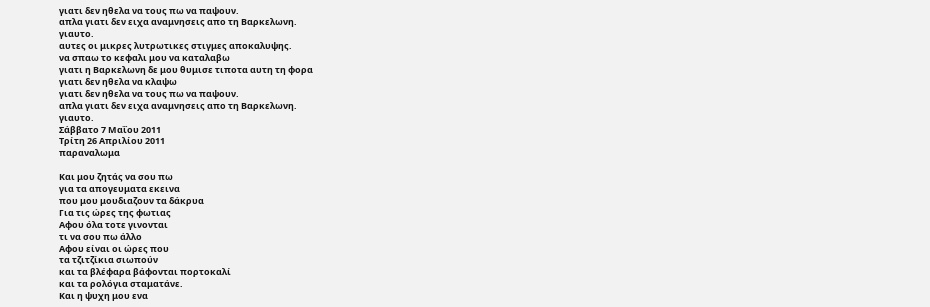γιατι δεν ηθελα να τους πω να παψουν.
απλα γιατι δεν ειχα αναμνησεις απο τη Βαρκελωνη.
γιαυτο.
αυτες οι μικρες λυτρωτικες στιγμες αποκαλυψης.
να σπαω το κεφαλι μου να καταλαβω
γιατι η Βαρκελωνη δε μου θυμισε τιποτα αυτη τη φορα
γιατι δεν ηθελα να κλαψω
γιατι δεν ηθελα να τους πω να παψουν.
απλα γιατι δεν ειχα αναμνησεις απο τη Βαρκελωνη.
γιαυτο.
Σάββατο 7 Μαΐου 2011
Τρίτη 26 Απριλίου 2011
παραναλωμα

Και μου ζητάς να σου πω
για τα απογευματα εκεινα
που μου μουδιαζουν τα δάκρυα
Για τις ώρες της φωτιας
Αφου όλα τοτε γινονται
τι να σου πω άλλο
Αφου είναι οι ώρες που
τα τζιτζίκια σιωπούν
και τα βλέφαρα βάφονται πορτοκαλί
και τα ρολόγια σταματάνε.
Και η ψυχη μου ενα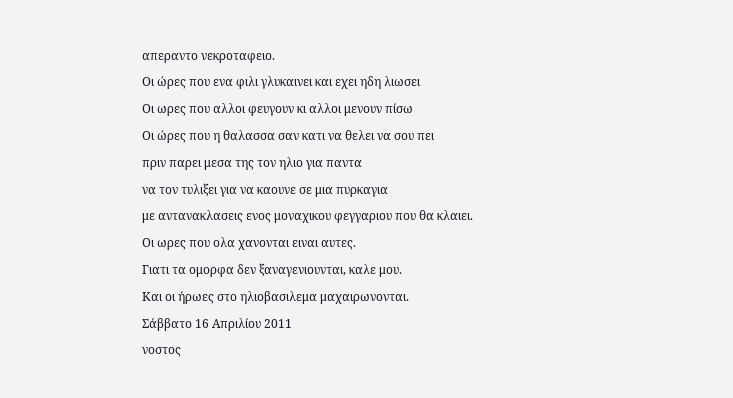απεραντο νεκροταφειο.
Οι ώρες που ενα φιλι γλυκαινει και εχει ηδη λιωσει
Οι ωρες που αλλοι φευγουν κι αλλοι μενουν πίσω
Οι ώρες που η θαλασσα σαν κατι να θελει να σου πει
πριν παρει μεσα της τον ηλιο για παντα
να τον τυλιξει για να καουνε σε μια πυρκαγια
με αντανακλασεις ενος μοναχικου φεγγαριου που θα κλαιει.
Οι ωρες που ολα χανονται ειναι αυτες.
Γιατι τα ομορφα δεν ξαναγενιουνται, καλε μου.
Και οι ήρωες στο ηλιοβασιλεμα μαχαιρωνονται.
Σάββατο 16 Απριλίου 2011
νοστος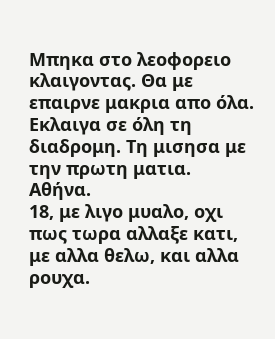Μπηκα στο λεοφορειο κλαιγοντας. Θα με επαιρνε μακρια απο όλα. Εκλαιγα σε όλη τη διαδρομη. Τη μισησα με την πρωτη ματια.
Αθήνα.
18, με λιγο μυαλο, οχι πως τωρα αλλαξε κατι, με αλλα θελω, και αλλα ρουχα.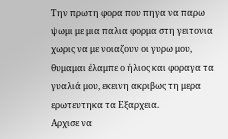Την πρωτη φορα που πηγα να παρω ψωμι με μια παλια φορμα στη γειτονια χωρις να με νοιαζουν οι γυρω μου, θυμαμαι έλαμπε ο ήλιος και φοραγα τα γυαλιά μου, εκεινη ακριβως τη μερα ερωτευτηκα τα Εξαρχεια.
Aρχισε να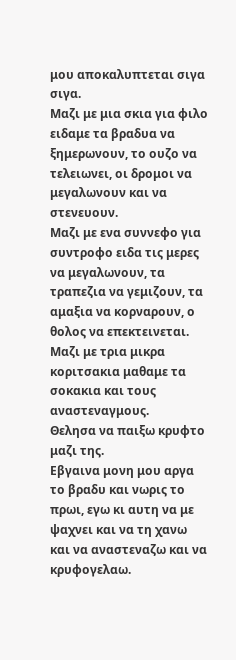μου αποκαλυπτεται σιγα σιγα.
Μαζι με μια σκια για φιλο ειδαμε τα βραδυα να ξημερωνουν, το ουζο να τελειωνει, οι δρομοι να μεγαλωνουν και να στενευουν.
Μαζι με ενα συννεφο για συντροφο ειδα τις μερες να μεγαλωνουν, τα τραπεζια να γεμιζουν, τα αμαξια να κορναρουν, ο θολος να επεκτεινεται.
Μαζι με τρια μικρα κοριτσακια μαθαμε τα σοκακια και τους αναστεναγμους.
Θελησα να παιξω κρυφτο μαζι της.
Εβγαινα μονη μου αργα το βραδυ και νωρις το πρωι, εγω κι αυτη να με ψαχνει και να τη χανω και να αναστεναζω και να κρυφογελαω.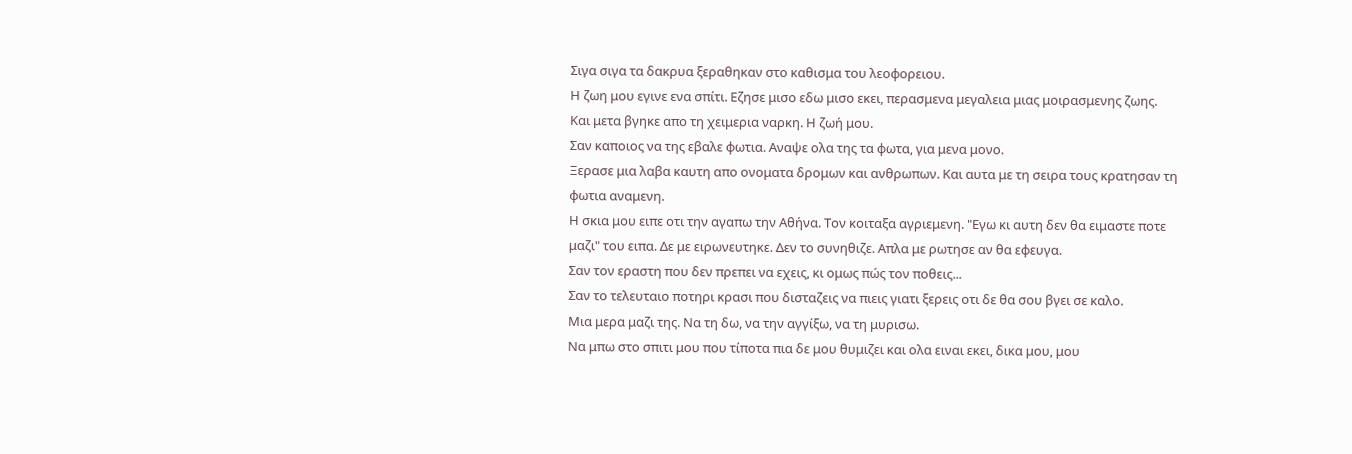Σιγα σιγα τα δακρυα ξεραθηκαν στο καθισμα του λεοφορειου.
Η ζωη μου εγινε ενα σπίτι. Εζησε μισο εδω μισο εκει, περασμενα μεγαλεια μιας μοιρασμενης ζωης.
Και μετα βγηκε απο τη χειμερια ναρκη. Η ζωή μου.
Σαν καποιος να της εβαλε φωτια. Αναψε ολα της τα φωτα, για μενα μονο.
Ξερασε μια λαβα καυτη απο ονοματα δρομων και ανθρωπων. Και αυτα με τη σειρα τους κρατησαν τη φωτια αναμενη.
Η σκια μου ειπε οτι την αγαπω την Αθήνα. Τον κοιταξα αγριεμενη. "Εγω κι αυτη δεν θα ειμαστε ποτε μαζι" του ειπα. Δε με ειρωνευτηκε. Δεν το συνηθιζε. Απλα με ρωτησε αν θα εφευγα.
Σαν τον εραστη που δεν πρεπει να εχεις, κι ομως πώς τον ποθεις...
Σαν το τελευταιο ποτηρι κρασι που δισταζεις να πιεις γιατι ξερεις οτι δε θα σου βγει σε καλο.
Μια μερα μαζι της. Να τη δω, να την αγγίξω, να τη μυρισω.
Να μπω στο σπιτι μου που τίποτα πια δε μου θυμιζει και ολα ειναι εκει, δικα μου, μου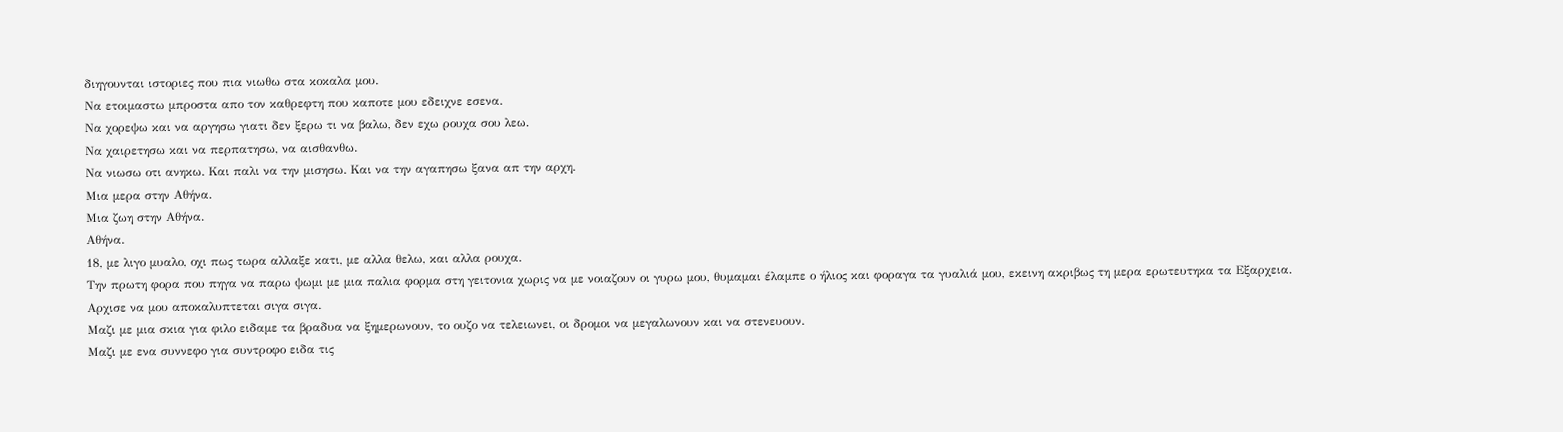διηγουνται ιστοριες που πια νιωθω στα κοκαλα μου.
Να ετοιμαστω μπροστα απο τον καθρεφτη που καποτε μου εδειχνε εσενα.
Να χορεψω και να αργησω γιατι δεν ξερω τι να βαλω, δεν εχω ρουχα σου λεω.
Να χαιρετησω και να περπατησω, να αισθανθω.
Να νιωσω οτι ανηκω. Και παλι να την μισησω. Και να την αγαπησω ξανα απ την αρχη.
Μια μερα στην Αθήνα.
Μια ζωη στην Αθήνα.
Αθήνα.
18, με λιγο μυαλο, οχι πως τωρα αλλαξε κατι, με αλλα θελω, και αλλα ρουχα.
Την πρωτη φορα που πηγα να παρω ψωμι με μια παλια φορμα στη γειτονια χωρις να με νοιαζουν οι γυρω μου, θυμαμαι έλαμπε ο ήλιος και φοραγα τα γυαλιά μου, εκεινη ακριβως τη μερα ερωτευτηκα τα Εξαρχεια.
Aρχισε να μου αποκαλυπτεται σιγα σιγα.
Μαζι με μια σκια για φιλο ειδαμε τα βραδυα να ξημερωνουν, το ουζο να τελειωνει, οι δρομοι να μεγαλωνουν και να στενευουν.
Μαζι με ενα συννεφο για συντροφο ειδα τις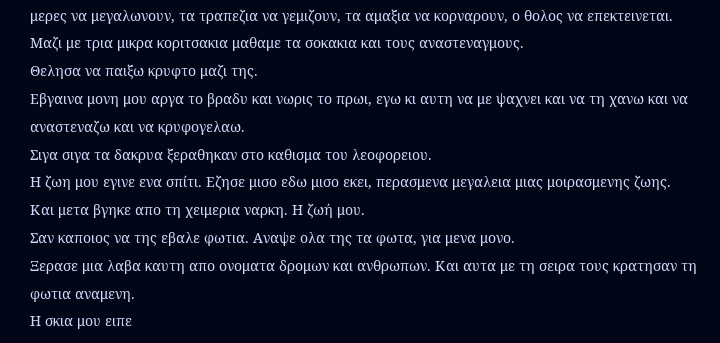μερες να μεγαλωνουν, τα τραπεζια να γεμιζουν, τα αμαξια να κορναρουν, ο θολος να επεκτεινεται.
Μαζι με τρια μικρα κοριτσακια μαθαμε τα σοκακια και τους αναστεναγμους.
Θελησα να παιξω κρυφτο μαζι της.
Εβγαινα μονη μου αργα το βραδυ και νωρις το πρωι, εγω κι αυτη να με ψαχνει και να τη χανω και να αναστεναζω και να κρυφογελαω.
Σιγα σιγα τα δακρυα ξεραθηκαν στο καθισμα του λεοφορειου.
Η ζωη μου εγινε ενα σπίτι. Εζησε μισο εδω μισο εκει, περασμενα μεγαλεια μιας μοιρασμενης ζωης.
Και μετα βγηκε απο τη χειμερια ναρκη. Η ζωή μου.
Σαν καποιος να της εβαλε φωτια. Αναψε ολα της τα φωτα, για μενα μονο.
Ξερασε μια λαβα καυτη απο ονοματα δρομων και ανθρωπων. Και αυτα με τη σειρα τους κρατησαν τη φωτια αναμενη.
Η σκια μου ειπε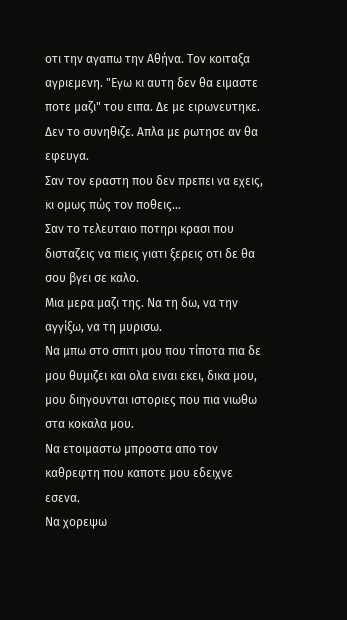οτι την αγαπω την Αθήνα. Τον κοιταξα αγριεμενη. "Εγω κι αυτη δεν θα ειμαστε ποτε μαζι" του ειπα. Δε με ειρωνευτηκε. Δεν το συνηθιζε. Απλα με ρωτησε αν θα εφευγα.
Σαν τον εραστη που δεν πρεπει να εχεις, κι ομως πώς τον ποθεις...
Σαν το τελευταιο ποτηρι κρασι που δισταζεις να πιεις γιατι ξερεις οτι δε θα σου βγει σε καλο.
Μια μερα μαζι της. Να τη δω, να την αγγίξω, να τη μυρισω.
Να μπω στο σπιτι μου που τίποτα πια δε μου θυμιζει και ολα ειναι εκει, δικα μου, μου διηγουνται ιστοριες που πια νιωθω στα κοκαλα μου.
Να ετοιμαστω μπροστα απο τον καθρεφτη που καποτε μου εδειχνε εσενα.
Να χορεψω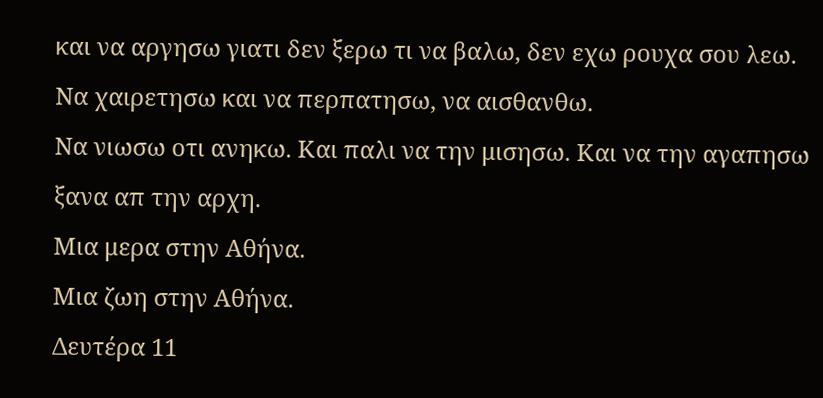και να αργησω γιατι δεν ξερω τι να βαλω, δεν εχω ρουχα σου λεω.
Να χαιρετησω και να περπατησω, να αισθανθω.
Να νιωσω οτι ανηκω. Και παλι να την μισησω. Και να την αγαπησω ξανα απ την αρχη.
Μια μερα στην Αθήνα.
Μια ζωη στην Αθήνα.
Δευτέρα 11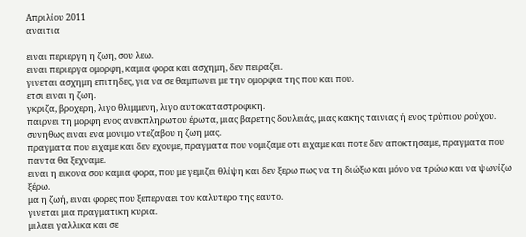Απριλίου 2011
αναιτια

ειναι περιεργη η ζωη, σου λεω.
ειναι περιεργα ομορφη, καμια φορα και ασχημη, δεν πειραζει.
γινεται ασχημη επιτηδες, για να σε θαμπωνει με την ομορφια της που και που.
ετσι ειναι η ζωη.
γκριζα, βροχερη, λιγο θλιμμενη, λιγο αυτοκαταστροφικη.
παιρνει τη μορφη ενος ανεκπληρωτου έρωτα, μιας βαρετης δουλειάς, μιας κακης ταινιας ή ενος τρύπιου ρούχου.
συνηθως ειναι ενα μονιμο ντεζαβου η ζωη μας.
πραγματα που ειχαμε και δεν εχουμε, πραγματα που νομιζαμε οτι ειχαμε και ποτε δεν αποκτησαμε, πραγματα που παντα θα ξεχναμε.
ειναι η εικονα σου καμια φορα, που με γεμιζει θλίψη και δεν ξερω πως να τη διώξω και μόνο να τρώω και να ψωνίζω ξέρω.
μα η ζωή, ειναι φορες που ξεπερναει τον καλυτερο της εαυτο.
γινεται μια πραγματικη κυρια.
μιλαει γαλλικα και σε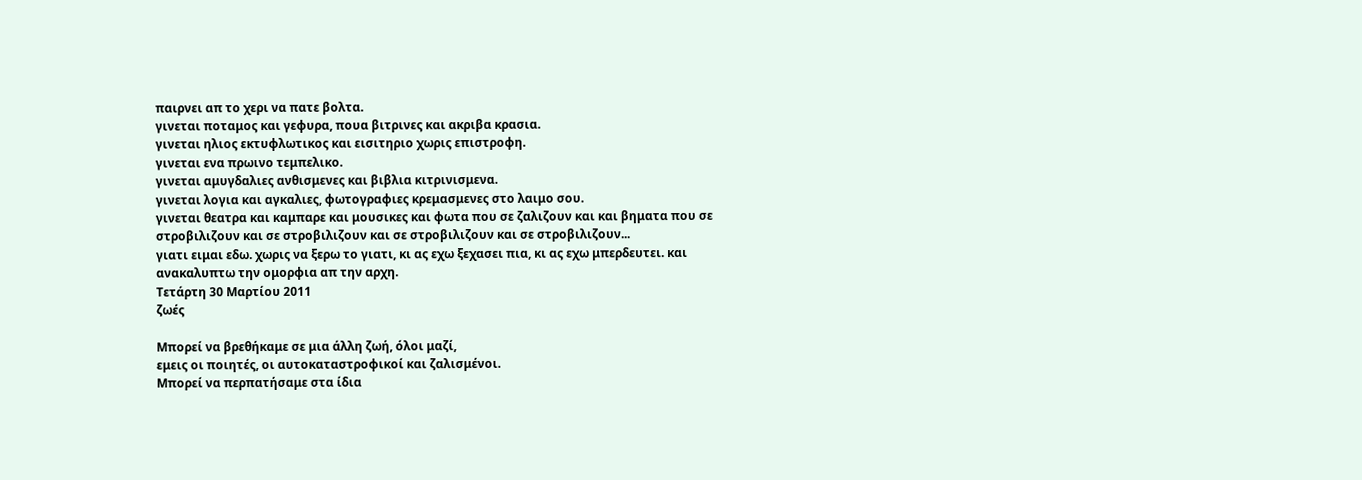παιρνει απ το χερι να πατε βολτα.
γινεται ποταμος και γεφυρα, πουα βιτρινες και ακριβα κρασια.
γινεται ηλιος εκτυφλωτικος και εισιτηριο χωρις επιστροφη.
γινεται ενα πρωινο τεμπελικο.
γινεται αμυγδαλιες ανθισμενες και βιβλια κιτρινισμενα.
γινεται λογια και αγκαλιες, φωτογραφιες κρεμασμενες στο λαιμο σου.
γινεται θεατρα και καμπαρε και μουσικες και φωτα που σε ζαλιζουν και και βηματα που σε στροβιλιζουν και σε στροβιλιζουν και σε στροβιλιζουν και σε στροβιλιζουν...
γιατι ειμαι εδω. χωρις να ξερω το γιατι, κι ας εχω ξεχασει πια, κι ας εχω μπερδευτει. και ανακαλυπτω την ομορφια απ την αρχη.
Τετάρτη 30 Μαρτίου 2011
ζωές

Μπορεί να βρεθήκαμε σε μια άλλη ζωή, όλοι μαζί,
εμεις οι ποιητές, οι αυτοκαταστροφικοί και ζαλισμένοι.
Μπορεί να περπατήσαμε στα ίδια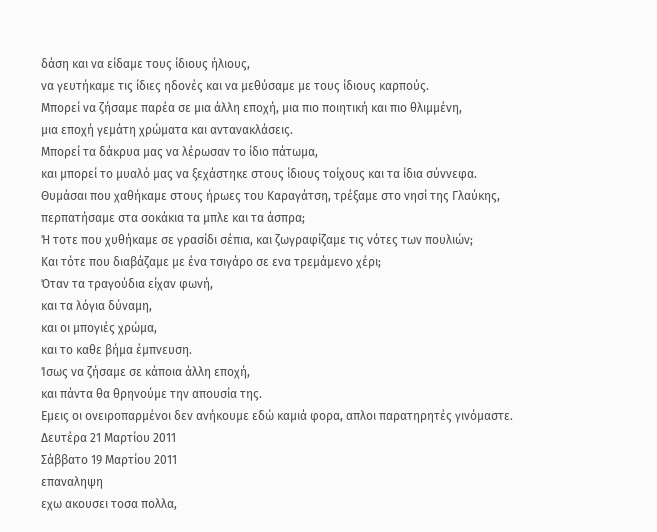δάση και να είδαμε τους ίδιους ήλιους,
να γευτήκαμε τις ίδιες ηδονές και να μεθύσαμε με τους ίδιους καρπούς.
Μπορεί να ζήσαμε παρέα σε μια άλλη εποχή, μια πιο ποιητική και πιο θλιμμένη,
μια εποχή γεμάτη χρώματα και αντανακλάσεις.
Μπορεί τα δάκρυα μας να λέρωσαν το ίδιο πάτωμα,
και μπορεί το μυαλό μας να ξεχάστηκε στους ίδιους τοίχους και τα ίδια σύννεφα.
Θυμάσαι που χαθήκαμε στους ήρωες του Καραγάτση, τρέξαμε στο νησί της Γλαύκης,
περπατήσαμε στα σοκάκια τα μπλε και τα άσπρα;
Ή τοτε που χυθήκαμε σε γρασίδι σέπια, και ζωγραφίζαμε τις νότες των πουλιών;
Και τότε που διαβάζαμε με ένα τσιγάρο σε ενα τρεμάμενο χέρι;
Όταν τα τραγούδια είχαν φωνή,
και τα λόγια δύναμη,
και οι μπογιές χρώμα,
και το καθε βήμα έμπνευση.
Ίσως να ζήσαμε σε κάποια άλλη εποχή,
και πάντα θα θρηνούμε την απουσία της.
Εμεις οι ονειροπαρμένοι δεν ανήκουμε εδώ καμιά φορα, απλοι παρατηρητές γινόμαστε.
Δευτέρα 21 Μαρτίου 2011
Σάββατο 19 Μαρτίου 2011
επαναληψη
εχω ακουσει τοσα πολλα,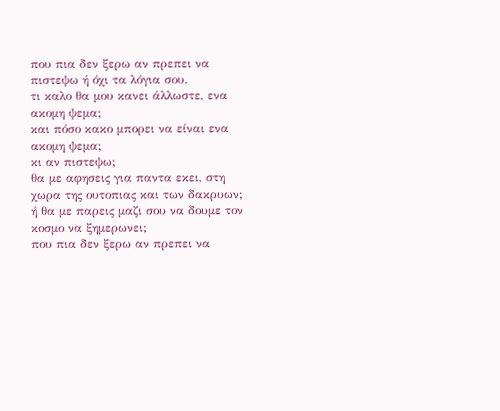που πια δεν ξερω αν πρεπει να πιστεψω ή όχι τα λόγια σου.
τι καλο θα μου κανει άλλωστε, ενα ακομη ψεμα;
και πόσο κακο μπορει να είναι ενα ακομη ψεμα;
κι αν πιστεψω;
θα με αφησεις για παντα εκει, στη χωρα της ουτοπιας και των δακρυων;
ή θα με παρεις μαζι σου να δουμε τον κοσμο να ξημερωνει;
που πια δεν ξερω αν πρεπει να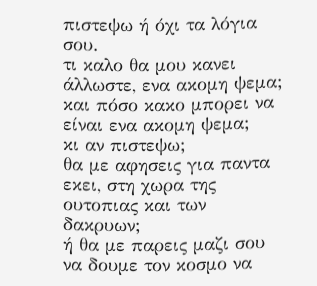πιστεψω ή όχι τα λόγια σου.
τι καλο θα μου κανει άλλωστε, ενα ακομη ψεμα;
και πόσο κακο μπορει να είναι ενα ακομη ψεμα;
κι αν πιστεψω;
θα με αφησεις για παντα εκει, στη χωρα της ουτοπιας και των δακρυων;
ή θα με παρεις μαζι σου να δουμε τον κοσμο να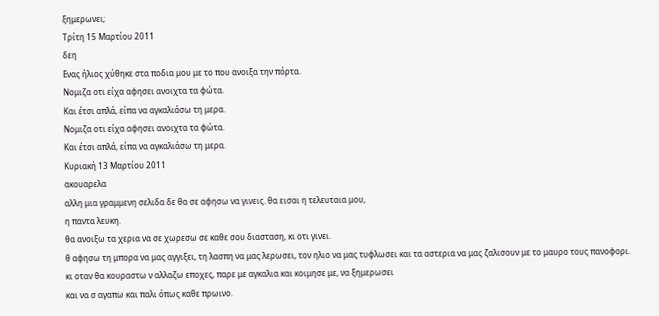ξημερωνει;
Τρίτη 15 Μαρτίου 2011
δεη
Ενας ήλιος χύθηκε στα ποδια μου με το που ανοιξα την πόρτα.
Νομιζα οτι είχα αφησει ανοιχτα τα φώτα.
Και έτσι απλά, είπα να αγκαλιάσω τη μερα.
Νομιζα οτι είχα αφησει ανοιχτα τα φώτα.
Και έτσι απλά, είπα να αγκαλιάσω τη μερα.
Κυριακή 13 Μαρτίου 2011
ακουαρελα
αλλη μια γραμμενη σελιδα δε θα σε αφησω να γινεις. θα εισαι η τελευταια μου,
η παντα λευκη.
θα ανοιξω τα χερια να σε χωρεσω σε καθε σου διασταση, κι οτι γινει.
θ αφησω τη μπορα να μας αγγιξει, τη λασπη να μας λερωσει, τον ηλιο να μας τυφλωσει και τα αστερια να μας ζαλισουν με το μαυρο τους πανοφορι.
κι οταν θα κουραστω ν αλλαζω εποχες, παρε με αγκαλια και κοιμησε με, να ξημερωσει
και να σ αγαπω και παλι όπως καθε πρωινο.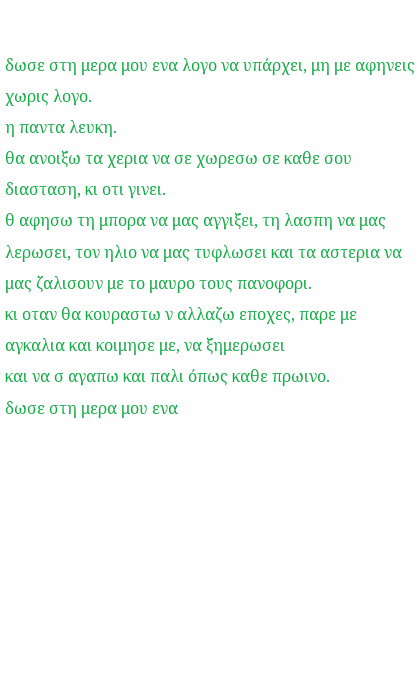δωσε στη μερα μου ενα λογο να υπάρχει, μη με αφηνεις χωρις λογο.
η παντα λευκη.
θα ανοιξω τα χερια να σε χωρεσω σε καθε σου διασταση, κι οτι γινει.
θ αφησω τη μπορα να μας αγγιξει, τη λασπη να μας λερωσει, τον ηλιο να μας τυφλωσει και τα αστερια να μας ζαλισουν με το μαυρο τους πανοφορι.
κι οταν θα κουραστω ν αλλαζω εποχες, παρε με αγκαλια και κοιμησε με, να ξημερωσει
και να σ αγαπω και παλι όπως καθε πρωινο.
δωσε στη μερα μου ενα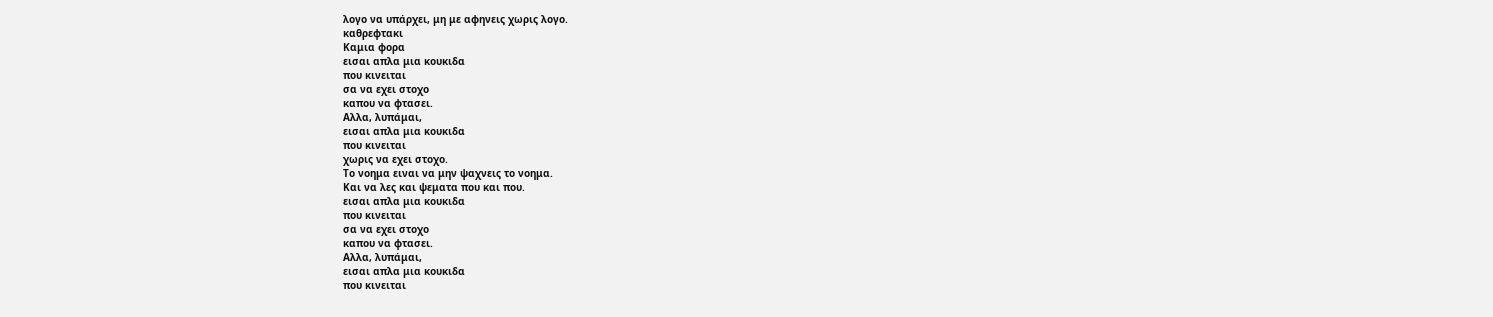λογο να υπάρχει, μη με αφηνεις χωρις λογο.
καθρεφτακι
Καμια φορα
εισαι απλα μια κουκιδα
που κινειται
σα να εχει στοχο
καπου να φτασει.
Αλλα, λυπάμαι,
εισαι απλα μια κουκιδα
που κινειται
χωρις να εχει στοχο.
Το νοημα ειναι να μην ψαχνεις το νοημα.
Και να λες και ψεματα που και που.
εισαι απλα μια κουκιδα
που κινειται
σα να εχει στοχο
καπου να φτασει.
Αλλα, λυπάμαι,
εισαι απλα μια κουκιδα
που κινειται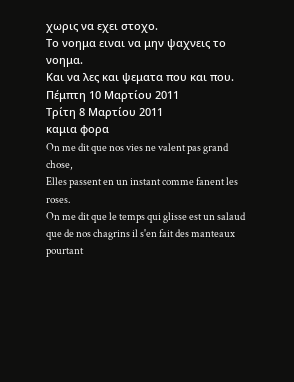χωρις να εχει στοχο.
Το νοημα ειναι να μην ψαχνεις το νοημα.
Και να λες και ψεματα που και που.
Πέμπτη 10 Μαρτίου 2011
Τρίτη 8 Μαρτίου 2011
καμια φορα
On me dit que nos vies ne valent pas grand chose,
Elles passent en un instant comme fanent les roses.
On me dit que le temps qui glisse est un salaud que de nos chagrins il s'en fait des manteaux pourtant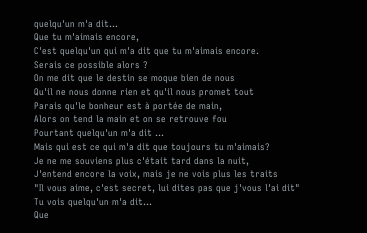quelqu'un m'a dit...
Que tu m'aimais encore,
C'est quelqu'un qui m'a dit que tu m'aimais encore.
Serais ce possible alors ?
On me dit que le destin se moque bien de nous
Qu'il ne nous donne rien et qu'il nous promet tout
Parais qu'le bonheur est à portée de main,
Alors on tend la main et on se retrouve fou
Pourtant quelqu'un m'a dit ...
Mais qui est ce qui m'a dit que toujours tu m'aimais?
Je ne me souviens plus c'était tard dans la nuit,
J'entend encore la voix, mais je ne vois plus les traits
"Il vous aime, c'est secret, lui dites pas que j'vous l'ai dit"
Tu vois quelqu'un m'a dit...
Que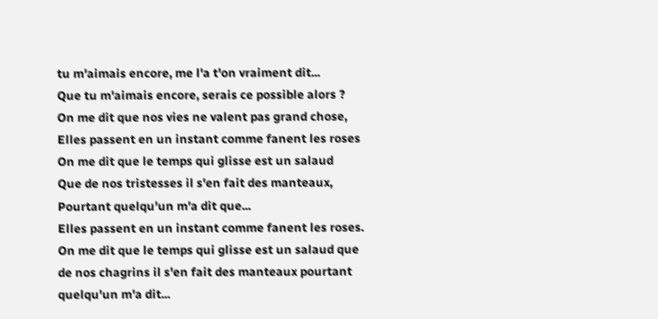tu m'aimais encore, me l'a t'on vraiment dit...
Que tu m'aimais encore, serais ce possible alors ?
On me dit que nos vies ne valent pas grand chose,
Elles passent en un instant comme fanent les roses
On me dit que le temps qui glisse est un salaud
Que de nos tristesses il s'en fait des manteaux,
Pourtant quelqu'un m'a dit que...
Elles passent en un instant comme fanent les roses.
On me dit que le temps qui glisse est un salaud que de nos chagrins il s'en fait des manteaux pourtant quelqu'un m'a dit...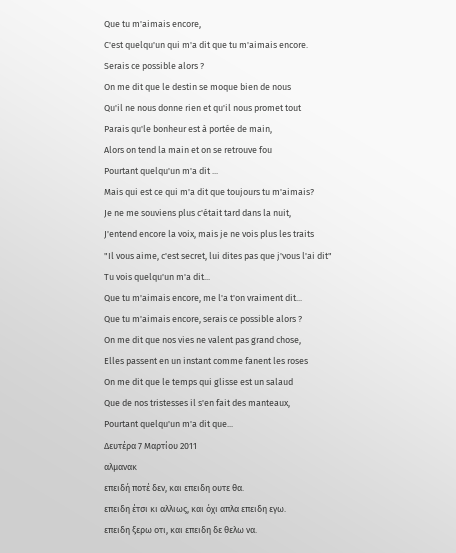Que tu m'aimais encore,
C'est quelqu'un qui m'a dit que tu m'aimais encore.
Serais ce possible alors ?
On me dit que le destin se moque bien de nous
Qu'il ne nous donne rien et qu'il nous promet tout
Parais qu'le bonheur est à portée de main,
Alors on tend la main et on se retrouve fou
Pourtant quelqu'un m'a dit ...
Mais qui est ce qui m'a dit que toujours tu m'aimais?
Je ne me souviens plus c'était tard dans la nuit,
J'entend encore la voix, mais je ne vois plus les traits
"Il vous aime, c'est secret, lui dites pas que j'vous l'ai dit"
Tu vois quelqu'un m'a dit...
Que tu m'aimais encore, me l'a t'on vraiment dit...
Que tu m'aimais encore, serais ce possible alors ?
On me dit que nos vies ne valent pas grand chose,
Elles passent en un instant comme fanent les roses
On me dit que le temps qui glisse est un salaud
Que de nos tristesses il s'en fait des manteaux,
Pourtant quelqu'un m'a dit que...
Δευτέρα 7 Μαρτίου 2011
αλμανακ
επειδή ποτέ δεν, και επειδη ουτε θα.
επειδη έτσι κι αλλιως, και όχι απλα επειδη εγω.
επειδη ξερω οτι, και επειδη δε θελω να.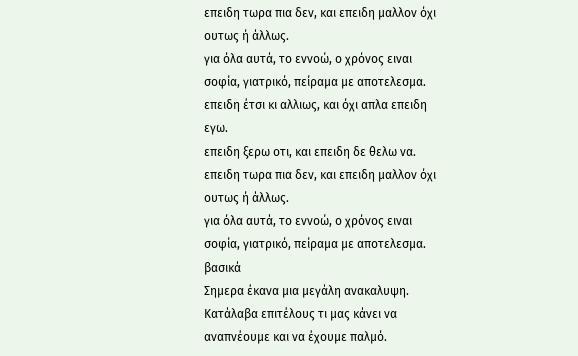επειδη τωρα πια δεν, και επειδη μαλλον όχι ουτως ή άλλως.
για όλα αυτά, το εννοώ, ο χρόνος ειναι σοφία, γιατρικό, πείραμα με αποτελεσμα.
επειδη έτσι κι αλλιως, και όχι απλα επειδη εγω.
επειδη ξερω οτι, και επειδη δε θελω να.
επειδη τωρα πια δεν, και επειδη μαλλον όχι ουτως ή άλλως.
για όλα αυτά, το εννοώ, ο χρόνος ειναι σοφία, γιατρικό, πείραμα με αποτελεσμα.
βασικά
Σημερα έκανα μια μεγάλη ανακαλυψη.
Κατάλαβα επιτέλους τι μας κάνει να αναπνέουμε και να έχουμε παλμό.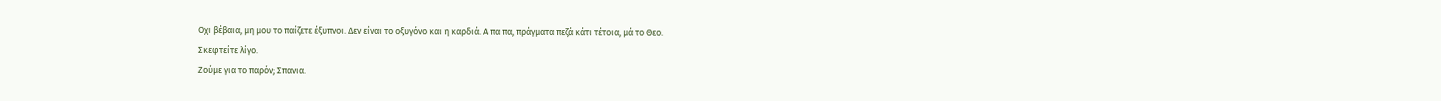Οχι βέβαια, μη μου το παίζετε έξυπνοι. Δεν είναι το οξυγόνο και η καρδιά. Α πα πα, πράγματα πεζά κάτι τέτοια, μά το Θεο.
Σκεφτείτε λίγο.
Ζούμε για το παρόν; Σπανια.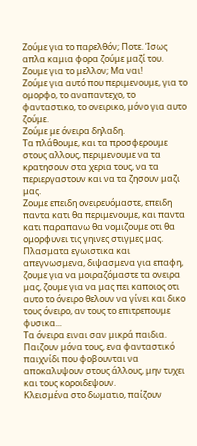Ζούμε για το παρελθόν; Ποτε. Ίσως απλα καμια φορα ζούμε μαζί του.
Ζουμε για το μελλον; Μα ναι!
Ζούμε για αυτό που περιμενουμε, για το ομορφο, το αναπαντεχο, το φανταστικο, το ονειρικο, μόνο για αυτο ζούμε.
Ζούμε με όνειρα δηλαδη.
Τα πλάθουμε, και τα προσφερουμε στους αλλους, περιμενουμε να τα κρατησουν στα χερια τους, να τα περιεργαστουν και να τα ζησουν μαζι μας.
Ζουμε επειδη ονειρευόμαστε, επειδη παντα κατι θα περιμενουμε, και παντα κατι παραπανω θα νομιζουμε οτι θα ομορφυνει τις γηινες στιγμες μας.
Πλασματα εγωιστικα και απεγνωσμενα, διψασμενα για επαφη, ζουμε για να μοιραζόμαστε τα ονειρα μας, ζουμε για να μας πει καποιος οτι αυτο το όνειρο θελουν να γίνει και δικο τους όνειρο, αν τους το επιτρεπουμε φυσικα...
Τα όνειρα ειναι σαν μικρά παιδια.
Παιζουν μόνα τους, ενα φανταστικό παιχνίδι που φοβουνται να αποκαλυψουν στους άλλους, μην τυχει και τους κοροιδεψουν.
Κλεισμένα στο δωματιο, παίζουν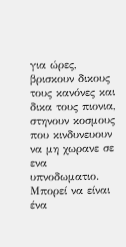για ώρες, βρισκουν δικους τους κανόνες και δικα τους πιονια, στηνουν κοσμους που κινδυνευουν να μη χωρανε σε ενα υπνοδωματιο.
Μπορεί να είναι ένα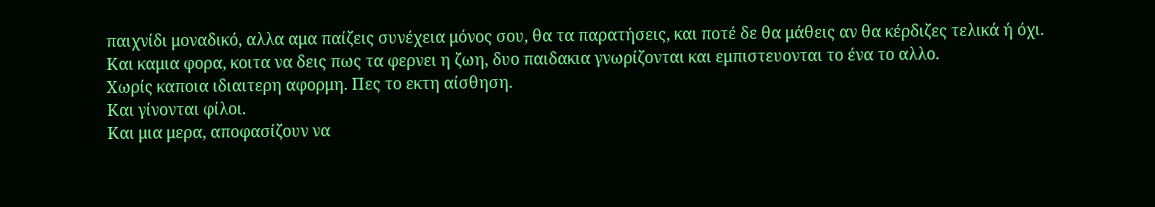παιχνίδι μοναδικό, αλλα αμα παίζεις συνέχεια μόνος σου, θα τα παρατήσεις, και ποτέ δε θα μάθεις αν θα κέρδιζες τελικά ή όχι.
Και καμια φορα, κοιτα να δεις πως τα φερνει η ζωη, δυο παιδακια γνωρίζονται και εμπιστευονται το ένα το αλλο.
Χωρίς καποια ιδιαιτερη αφορμη. Πες το εκτη αίσθηση.
Και γίνονται φίλοι.
Και μια μερα, αποφασίζουν να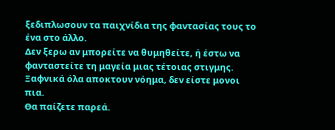ξεδιπλωσουν τα παιχνίδια της φαντασίας τους το ένα στο άλλο.
Δεν ξερω αν μπορείτε να θυμηθείτε, ή έστω να φανταστείτε τη μαγεία μιας τέτοιας στιγμης.
Ξαφνικά όλα αποκτουν νόημα, δεν είστε μονοι πια.
Θα παίζετε παρεά.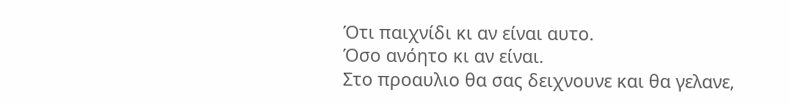Ότι παιχνίδι κι αν είναι αυτο.
Όσο ανόητο κι αν είναι.
Στο προαυλιο θα σας δειχνουνε και θα γελανε,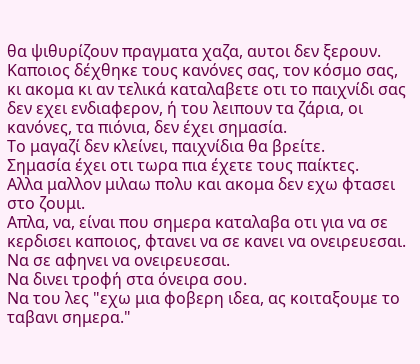θα ψιθυρίζουν πραγματα χαζα, αυτοι δεν ξερουν.
Καποιος δέχθηκε τους κανόνες σας, τον κόσμο σας, κι ακομα κι αν τελικά καταλαβετε οτι το παιχνίδι σας δεν εχει ενδιαφερον, ή του λειπουν τα ζάρια, οι κανόνες, τα πιόνια, δεν έχει σημασία.
Το μαγαζί δεν κλείνει, παιχνίδια θα βρείτε.
Σημασία έχει οτι τωρα πια έχετε τους παίκτες.
Αλλα μαλλον μιλαω πολυ και ακομα δεν εχω φτασει στο ζουμι.
Απλα, να, είναι που σημερα καταλαβα οτι για να σε κερδισει καποιος, φτανει να σε κανει να ονειρευεσαι.
Να σε αφηνει να ονειρευεσαι.
Να δινει τροφή στα όνειρα σου.
Να του λες "εχω μια φοβερη ιδεα, ας κοιταξουμε το ταβανι σημερα."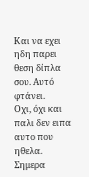Και να εχει ηδη παρει θεση δίπλα σου. Αυτό φτάνει.
Οχι, όχι και παλι δεν ειπα αυτο που ηθελα.
Σημερα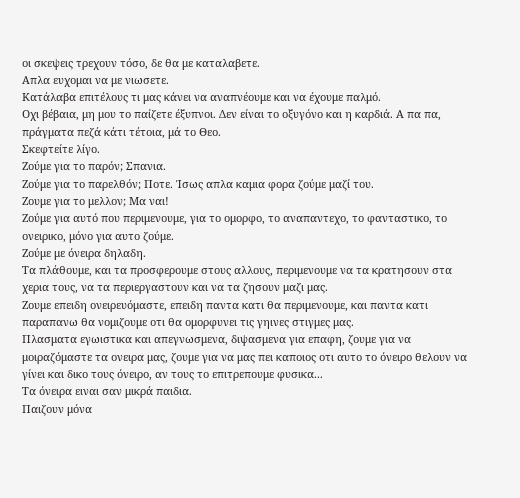οι σκεψεις τρεχουν τόσο, δε θα με καταλαβετε.
Απλα ευχομαι να με νιωσετε.
Κατάλαβα επιτέλους τι μας κάνει να αναπνέουμε και να έχουμε παλμό.
Οχι βέβαια, μη μου το παίζετε έξυπνοι. Δεν είναι το οξυγόνο και η καρδιά. Α πα πα, πράγματα πεζά κάτι τέτοια, μά το Θεο.
Σκεφτείτε λίγο.
Ζούμε για το παρόν; Σπανια.
Ζούμε για το παρελθόν; Ποτε. Ίσως απλα καμια φορα ζούμε μαζί του.
Ζουμε για το μελλον; Μα ναι!
Ζούμε για αυτό που περιμενουμε, για το ομορφο, το αναπαντεχο, το φανταστικο, το ονειρικο, μόνο για αυτο ζούμε.
Ζούμε με όνειρα δηλαδη.
Τα πλάθουμε, και τα προσφερουμε στους αλλους, περιμενουμε να τα κρατησουν στα χερια τους, να τα περιεργαστουν και να τα ζησουν μαζι μας.
Ζουμε επειδη ονειρευόμαστε, επειδη παντα κατι θα περιμενουμε, και παντα κατι παραπανω θα νομιζουμε οτι θα ομορφυνει τις γηινες στιγμες μας.
Πλασματα εγωιστικα και απεγνωσμενα, διψασμενα για επαφη, ζουμε για να μοιραζόμαστε τα ονειρα μας, ζουμε για να μας πει καποιος οτι αυτο το όνειρο θελουν να γίνει και δικο τους όνειρο, αν τους το επιτρεπουμε φυσικα...
Τα όνειρα ειναι σαν μικρά παιδια.
Παιζουν μόνα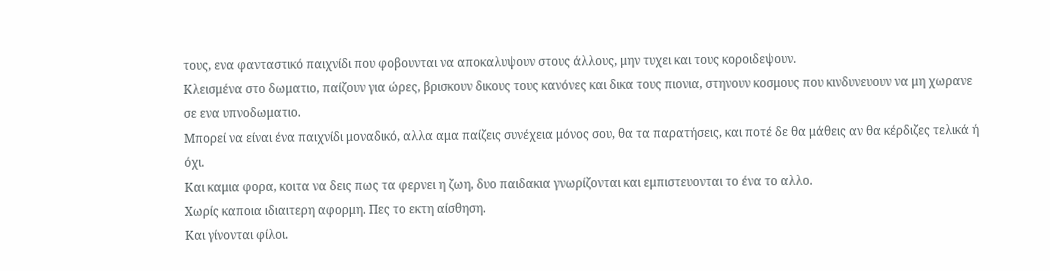τους, ενα φανταστικό παιχνίδι που φοβουνται να αποκαλυψουν στους άλλους, μην τυχει και τους κοροιδεψουν.
Κλεισμένα στο δωματιο, παίζουν για ώρες, βρισκουν δικους τους κανόνες και δικα τους πιονια, στηνουν κοσμους που κινδυνευουν να μη χωρανε σε ενα υπνοδωματιο.
Μπορεί να είναι ένα παιχνίδι μοναδικό, αλλα αμα παίζεις συνέχεια μόνος σου, θα τα παρατήσεις, και ποτέ δε θα μάθεις αν θα κέρδιζες τελικά ή όχι.
Και καμια φορα, κοιτα να δεις πως τα φερνει η ζωη, δυο παιδακια γνωρίζονται και εμπιστευονται το ένα το αλλο.
Χωρίς καποια ιδιαιτερη αφορμη. Πες το εκτη αίσθηση.
Και γίνονται φίλοι.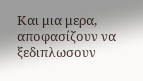Και μια μερα, αποφασίζουν να ξεδιπλωσουν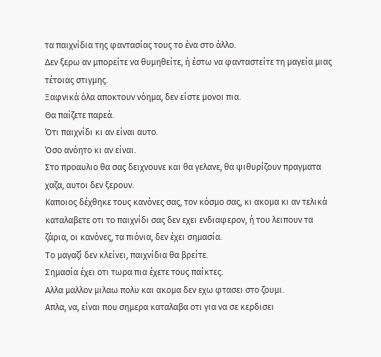τα παιχνίδια της φαντασίας τους το ένα στο άλλο.
Δεν ξερω αν μπορείτε να θυμηθείτε, ή έστω να φανταστείτε τη μαγεία μιας τέτοιας στιγμης.
Ξαφνικά όλα αποκτουν νόημα, δεν είστε μονοι πια.
Θα παίζετε παρεά.
Ότι παιχνίδι κι αν είναι αυτο.
Όσο ανόητο κι αν είναι.
Στο προαυλιο θα σας δειχνουνε και θα γελανε, θα ψιθυρίζουν πραγματα χαζα, αυτοι δεν ξερουν.
Καποιος δέχθηκε τους κανόνες σας, τον κόσμο σας, κι ακομα κι αν τελικά καταλαβετε οτι το παιχνίδι σας δεν εχει ενδιαφερον, ή του λειπουν τα ζάρια, οι κανόνες, τα πιόνια, δεν έχει σημασία.
Το μαγαζί δεν κλείνει, παιχνίδια θα βρείτε.
Σημασία έχει οτι τωρα πια έχετε τους παίκτες.
Αλλα μαλλον μιλαω πολυ και ακομα δεν εχω φτασει στο ζουμι.
Απλα, να, είναι που σημερα καταλαβα οτι για να σε κερδισει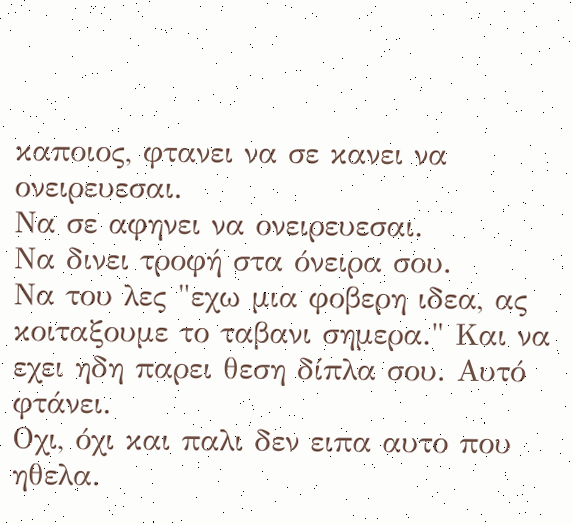καποιος, φτανει να σε κανει να ονειρευεσαι.
Να σε αφηνει να ονειρευεσαι.
Να δινει τροφή στα όνειρα σου.
Να του λες "εχω μια φοβερη ιδεα, ας κοιταξουμε το ταβανι σημερα." Και να εχει ηδη παρει θεση δίπλα σου. Αυτό φτάνει.
Οχι, όχι και παλι δεν ειπα αυτο που ηθελα.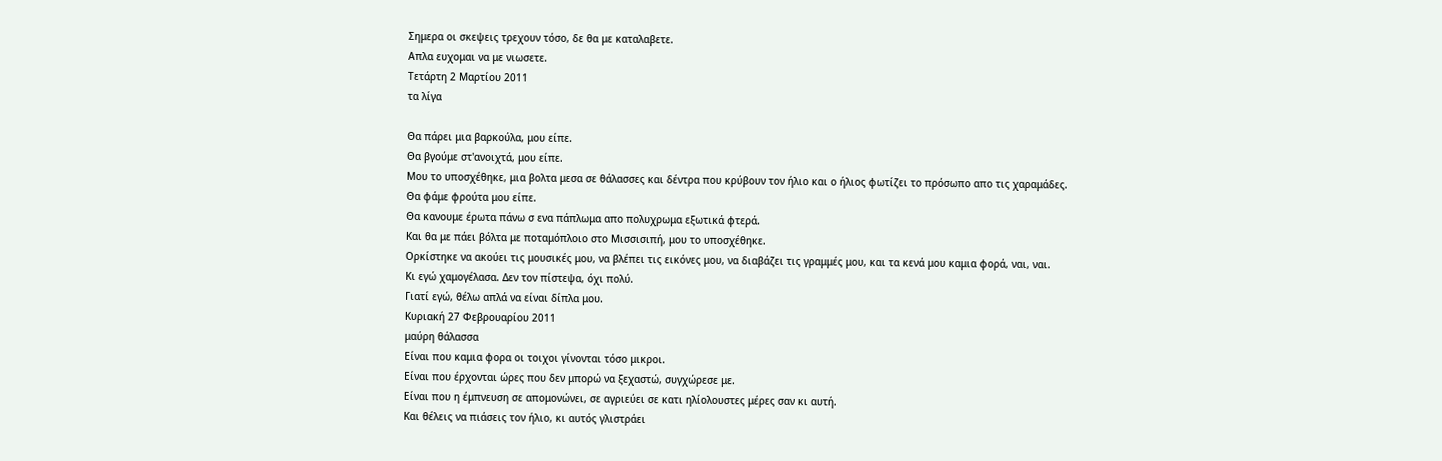Σημερα οι σκεψεις τρεχουν τόσο, δε θα με καταλαβετε.
Απλα ευχομαι να με νιωσετε.
Τετάρτη 2 Μαρτίου 2011
τα λίγα

Θα πάρει μια βαρκούλα, μου είπε.
Θα βγούμε στ'ανοιχτά, μου είπε.
Μου το υποσχέθηκε, μια βολτα μεσα σε θάλασσες και δέντρα που κρύβουν τον ήλιο και ο ήλιος φωτίζει το πρόσωπο απο τις χαραμάδες.
Θα φάμε φρούτα μου είπε.
Θα κανουμε έρωτα πάνω σ ενα πάπλωμα απο πολυχρωμα εξωτικά φτερά.
Και θα με πάει βόλτα με ποταμόπλοιο στο Μισσισιπή, μου το υποσχέθηκε.
Ορκίστηκε να ακούει τις μουσικές μου, να βλέπει τις εικόνες μου, να διαβάζει τις γραμμές μου, και τα κενά μου καμια φορά, ναι, ναι.
Κι εγώ χαμογέλασα. Δεν τον πίστεψα, όχι πολύ.
Γιατί εγώ, θέλω απλά να είναι δίπλα μου.
Κυριακή 27 Φεβρουαρίου 2011
μαύρη θάλασσα
Είναι που καμια φορα οι τοιχοι γίνονται τόσο μικροι.
Είναι που έρχονται ώρες που δεν μπορώ να ξεχαστώ, συγχώρεσε με.
Είναι που η έμπνευση σε απομονώνει, σε αγριεύει σε κατι ηλίολουστες μέρες σαν κι αυτή.
Και θέλεις να πιάσεις τον ήλιο, κι αυτός γλιστράει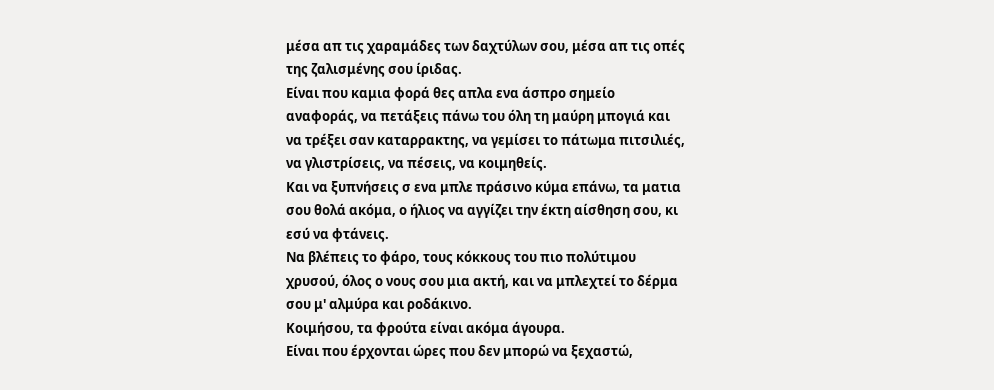μέσα απ τις χαραμάδες των δαχτύλων σου, μέσα απ τις οπές της ζαλισμένης σου ίριδας.
Είναι που καμια φορά θες απλα ενα άσπρο σημείο αναφοράς, να πετάξεις πάνω του όλη τη μαύρη μπογιά και να τρέξει σαν καταρρακτης, να γεμίσει το πάτωμα πιτσιλιές, να γλιστρίσεις, να πέσεις, να κοιμηθείς.
Και να ξυπνήσεις σ ενα μπλε πράσινο κύμα επάνω, τα ματια σου θολά ακόμα, ο ήλιος να αγγίζει την έκτη αίσθηση σου, κι εσύ να φτάνεις.
Να βλέπεις το φάρο, τους κόκκους του πιο πολύτιμου χρυσού, όλος ο νους σου μια ακτή, και να μπλεχτεί το δέρμα σου μ' αλμύρα και ροδάκινο.
Κοιμήσου, τα φρούτα είναι ακόμα άγουρα.
Είναι που έρχονται ώρες που δεν μπορώ να ξεχαστώ,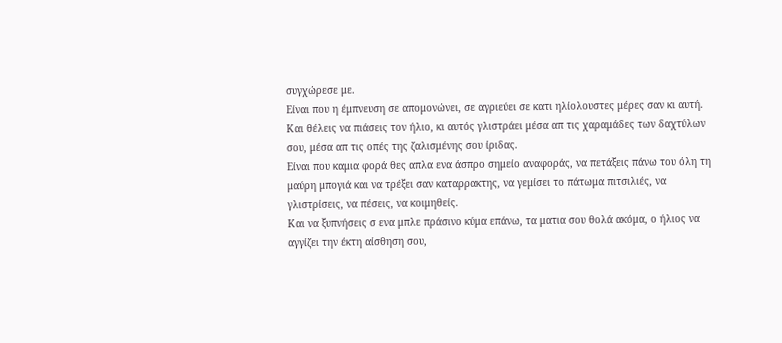συγχώρεσε με.
Είναι που η έμπνευση σε απομονώνει, σε αγριεύει σε κατι ηλίολουστες μέρες σαν κι αυτή.
Και θέλεις να πιάσεις τον ήλιο, κι αυτός γλιστράει μέσα απ τις χαραμάδες των δαχτύλων σου, μέσα απ τις οπές της ζαλισμένης σου ίριδας.
Είναι που καμια φορά θες απλα ενα άσπρο σημείο αναφοράς, να πετάξεις πάνω του όλη τη μαύρη μπογιά και να τρέξει σαν καταρρακτης, να γεμίσει το πάτωμα πιτσιλιές, να γλιστρίσεις, να πέσεις, να κοιμηθείς.
Και να ξυπνήσεις σ ενα μπλε πράσινο κύμα επάνω, τα ματια σου θολά ακόμα, ο ήλιος να αγγίζει την έκτη αίσθηση σου,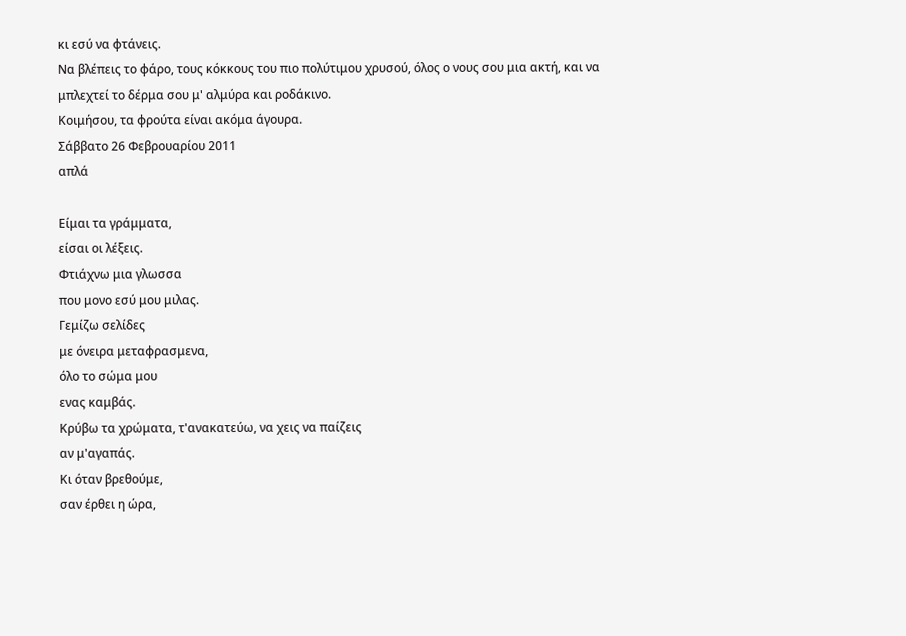κι εσύ να φτάνεις.
Να βλέπεις το φάρο, τους κόκκους του πιο πολύτιμου χρυσού, όλος ο νους σου μια ακτή, και να μπλεχτεί το δέρμα σου μ' αλμύρα και ροδάκινο.
Κοιμήσου, τα φρούτα είναι ακόμα άγουρα.
Σάββατο 26 Φεβρουαρίου 2011
απλά

Είμαι τα γράμματα,
είσαι οι λέξεις.
Φτιάχνω μια γλωσσα
που μονο εσύ μου μιλας.
Γεμίζω σελίδες
με όνειρα μεταφρασμενα,
όλο το σώμα μου
ενας καμβάς.
Κρύβω τα χρώματα, τ'ανακατεύω, να χεις να παίζεις
αν μ'αγαπάς.
Κι όταν βρεθούμε,
σαν έρθει η ώρα,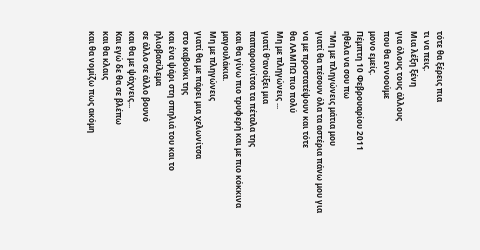τότε θα ξέρεις πια
τι να πεις.
Μια λέξη ξένη
για όλους τους άλλους
που θα εννοούμε
μονο εμείς.
Πέμπτη 10 Φεβρουαρίου 2011
ηθελα να σου πω
"Μη με πληγώνεις μάτια μου
γιατί θα πέσουν όλα τα αστέρια πάνω μου για να με προστατέψουν και τότε
θα ΛΑΜΠΩ πιο πολύ
Μη με πληγώνεις ...
γιατί θ'ανοίξει μια
παπαρουνίτσα τα πέταλα της
και θα γίνω πιο τρυφερή και με πιο κόκκινα μαγουλάκια.
Μη με πληγώνεις
γιατί θα με πάρει μια χελωνίτσα
στο καβούκι της
και ένα ψάρι στη σπηλιά του και το ηλιοβασίλεμα
σε άλλο σε άλλο βουνό
και θα με ψάχνεις...
Και εγώ δε θα σε βλέπω
και θα κλαις
και θα νομίζω πως ακόμη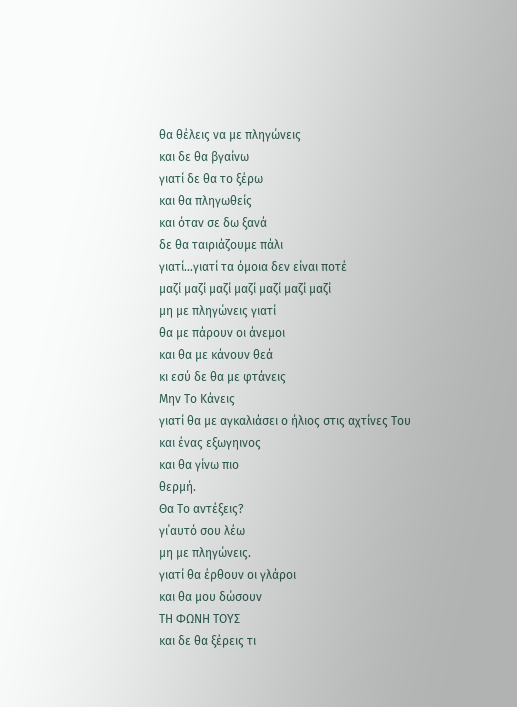θα θέλεις να με πληγώνεις
και δε θα βγαίνω
γιατί δε θα το ξέρω
και θα πληγωθείς
και όταν σε δω ξανά
δε θα ταιριάζουμε πάλι
γιατί...γιατί τα όμοια δεν είναι ποτέ
μαζί μαζί μαζί μαζί μαζί μαζί μαζί
μη με πληγώνεις γιατί
θα με πάρουν οι άνεμοι
και θα με κάνουν θεά
κι εσύ δε θα με φτάνεις
Μην Το Κάνεις
γιατί θα με αγκαλιάσει ο ήλιος στις αχτίνες Του
και ένας εξωγηινος
και θα γίνω πιο
θερμή.
Θα Το αντέξεις?
γι΄αυτό σου λέω
μη με πληγώνεις.
γιατί θα έρθουν οι γλάροι
και θα μου δώσουν
ΤΗ ΦΩΝΗ ΤΟΥΣ
και δε θα ξέρεις τι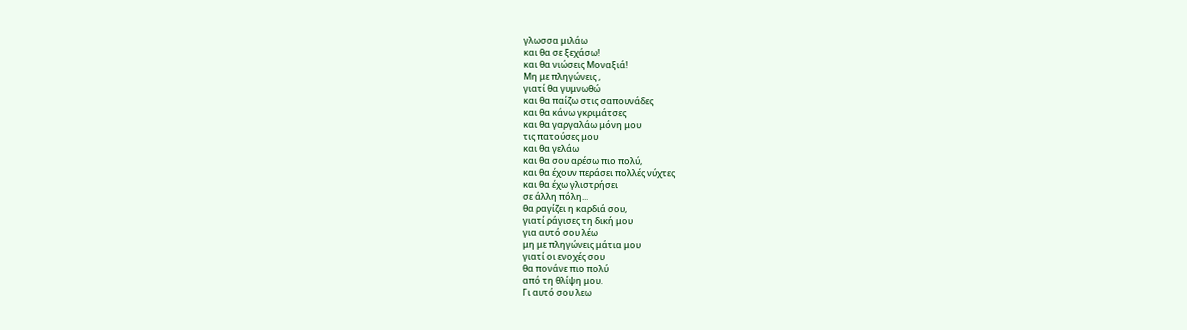γλωσσα μιλάω
και θα σε ξεχάσω!
και θα νιώσεις Μοναξιά!
Μη με πληγώνεις ,
γιατί θα γυμνωθώ
και θα παίζω στις σαπουνάδες
και θα κάνω γκριμάτσες
και θα γαργαλάω μόνη μου
τις πατούσες μου
και θα γελάω
και θα σου αρέσω πιο πολύ,
και θα έχουν περάσει πολλές νύχτες
και θα έχω γλιστρήσει
σε άλλη πόλη...
θα ραγίζει η καρδιά σου,
γιατί ράγισες τη δική μου
για αυτό σου λέω
μη με πληγώνεις μάτια μου
γιατί οι ενοχές σου
θα πονάνε πιο πολύ
από τη θλίψη μου.
Γι αυτό σου λεω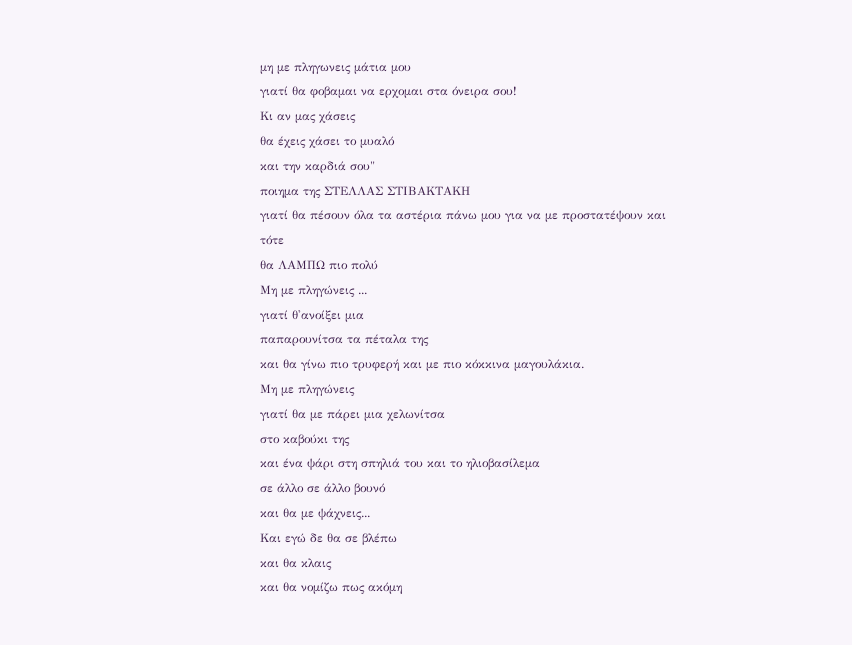μη με πληγωνεις μάτια μου
γιατί θα φοβαμαι να ερχομαι στα όνειρα σου!
Κι αν μας χάσεις
θα έχεις χάσει το μυαλό
και την καρδιά σου"
ποιημα της ΣΤΕΛΛΑΣ ΣΤΙΒΑΚΤΑΚΗ
γιατί θα πέσουν όλα τα αστέρια πάνω μου για να με προστατέψουν και τότε
θα ΛΑΜΠΩ πιο πολύ
Μη με πληγώνεις ...
γιατί θ'ανοίξει μια
παπαρουνίτσα τα πέταλα της
και θα γίνω πιο τρυφερή και με πιο κόκκινα μαγουλάκια.
Μη με πληγώνεις
γιατί θα με πάρει μια χελωνίτσα
στο καβούκι της
και ένα ψάρι στη σπηλιά του και το ηλιοβασίλεμα
σε άλλο σε άλλο βουνό
και θα με ψάχνεις...
Και εγώ δε θα σε βλέπω
και θα κλαις
και θα νομίζω πως ακόμη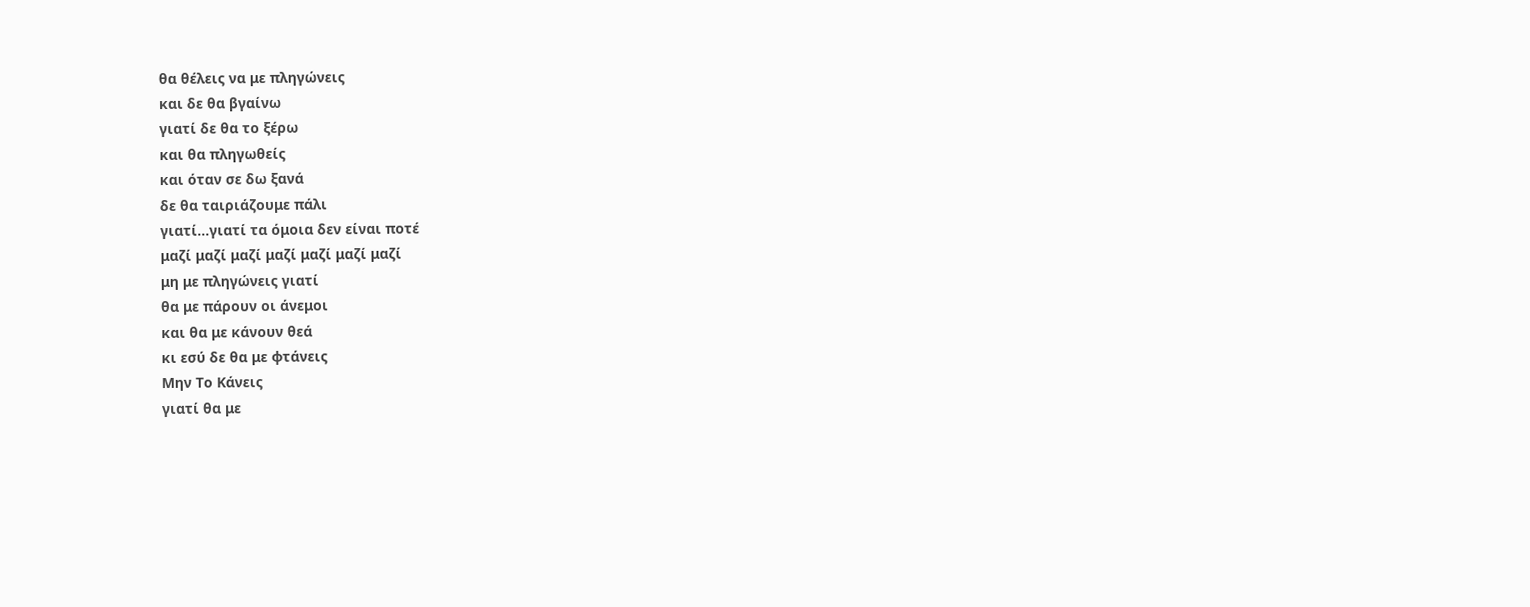θα θέλεις να με πληγώνεις
και δε θα βγαίνω
γιατί δε θα το ξέρω
και θα πληγωθείς
και όταν σε δω ξανά
δε θα ταιριάζουμε πάλι
γιατί...γιατί τα όμοια δεν είναι ποτέ
μαζί μαζί μαζί μαζί μαζί μαζί μαζί
μη με πληγώνεις γιατί
θα με πάρουν οι άνεμοι
και θα με κάνουν θεά
κι εσύ δε θα με φτάνεις
Μην Το Κάνεις
γιατί θα με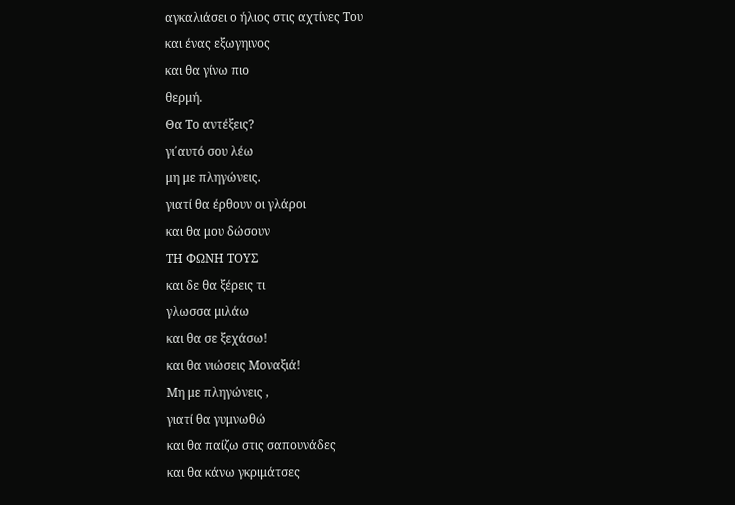αγκαλιάσει ο ήλιος στις αχτίνες Του
και ένας εξωγηινος
και θα γίνω πιο
θερμή.
Θα Το αντέξεις?
γι΄αυτό σου λέω
μη με πληγώνεις.
γιατί θα έρθουν οι γλάροι
και θα μου δώσουν
ΤΗ ΦΩΝΗ ΤΟΥΣ
και δε θα ξέρεις τι
γλωσσα μιλάω
και θα σε ξεχάσω!
και θα νιώσεις Μοναξιά!
Μη με πληγώνεις ,
γιατί θα γυμνωθώ
και θα παίζω στις σαπουνάδες
και θα κάνω γκριμάτσες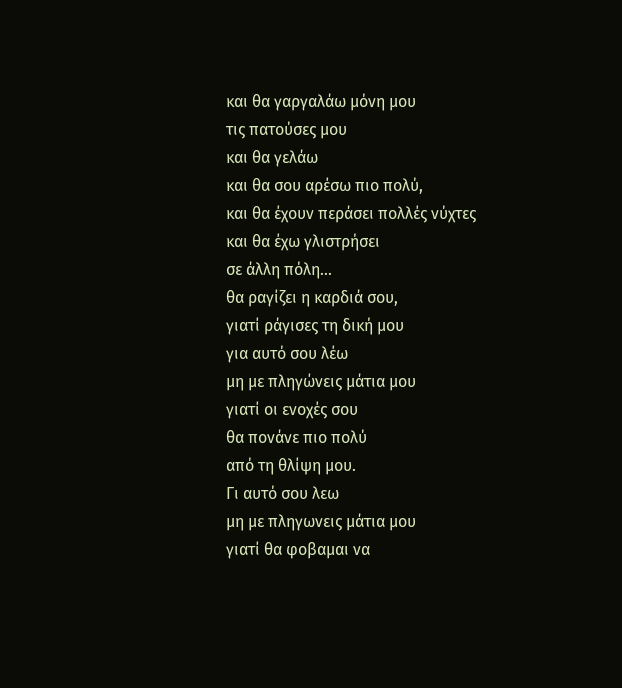και θα γαργαλάω μόνη μου
τις πατούσες μου
και θα γελάω
και θα σου αρέσω πιο πολύ,
και θα έχουν περάσει πολλές νύχτες
και θα έχω γλιστρήσει
σε άλλη πόλη...
θα ραγίζει η καρδιά σου,
γιατί ράγισες τη δική μου
για αυτό σου λέω
μη με πληγώνεις μάτια μου
γιατί οι ενοχές σου
θα πονάνε πιο πολύ
από τη θλίψη μου.
Γι αυτό σου λεω
μη με πληγωνεις μάτια μου
γιατί θα φοβαμαι να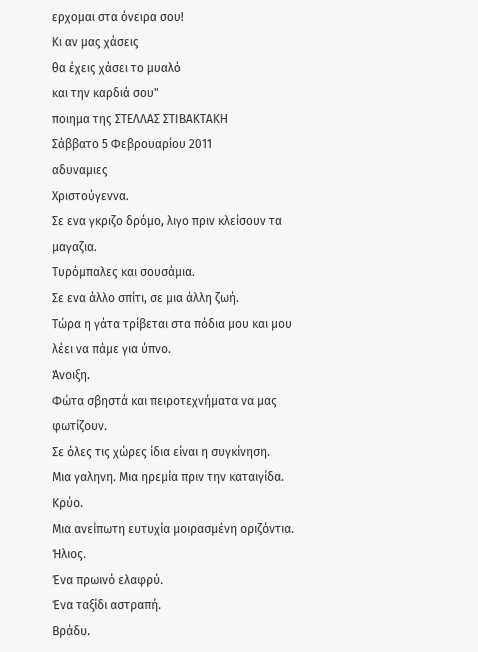ερχομαι στα όνειρα σου!
Κι αν μας χάσεις
θα έχεις χάσει το μυαλό
και την καρδιά σου"
ποιημα της ΣΤΕΛΛΑΣ ΣΤΙΒΑΚΤΑΚΗ
Σάββατο 5 Φεβρουαρίου 2011
αδυναμιες
Χριστούγεννα.
Σε ενα γκριζο δρόμο, λιγο πριν κλείσουν τα μαγαζια.
Τυρόμπαλες και σουσάμια.
Σε ενα άλλο σπίτι, σε μια άλλη ζωή.
Τώρα η γάτα τρίβεται στα πόδια μου και μου λέει να πάμε για ύπνο.
Άνοιξη.
Φώτα σβηστά και πειροτεχνήματα να μας φωτίζουν.
Σε όλες τις χώρες ίδια είναι η συγκίνηση.
Μια γαληνη. Μια ηρεμία πριν την καταιγίδα.
Κρύο.
Μια ανείπωτη ευτυχία μοιρασμένη οριζόντια.
Ήλιος.
Ένα πρωινό ελαφρύ.
Ένα ταξίδι αστραπή.
Βράδυ.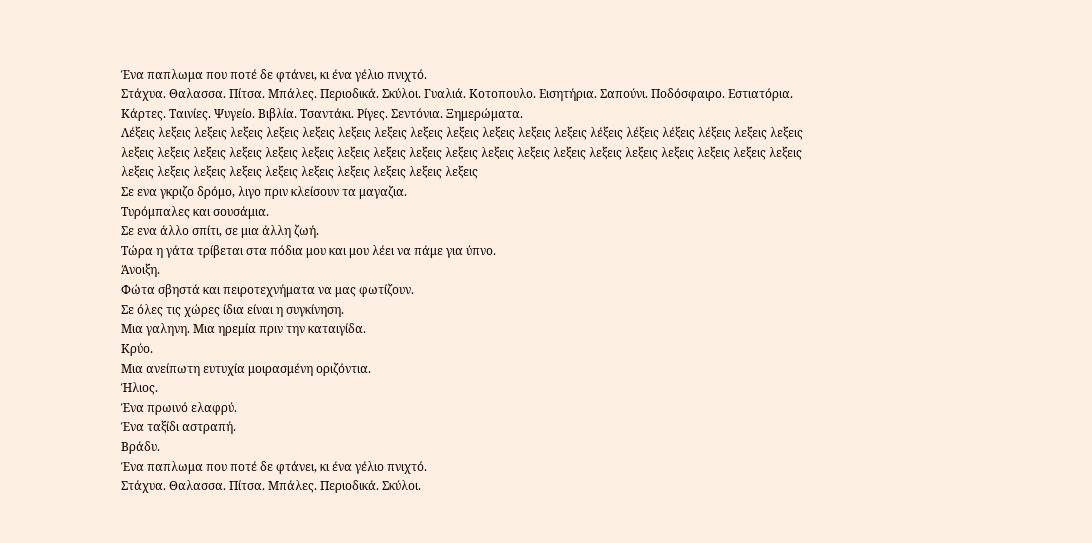Ένα παπλωμα που ποτέ δε φτάνει, κι ένα γέλιο πνιχτό.
Στάχυα. Θαλασσα. Πίτσα. Μπάλες. Περιοδικά. Σκύλοι. Γυαλιά. Κοτοπουλο. Εισητήρια. Σαπούνι. Ποδόσφαιρο. Εστιατόρια. Κάρτες. Ταινίες. Ψυγείο. Βιβλία. Τσαντάκι. Ρίγες. Σεντόνια. Ξημερώματα.
Λέξεις λεξεις λεξεις λεξεις λεξεις λεξεις λεξεις λεξεις λεξεις λεξεις λεξεις λεξεις λεξεις λέξεις λέξεις λέξεις λέξεις λεξεις λεξεις λεξεις λεξεις λεξεις λεξεις λεξεις λεξεις λεξεις λεξεις λεξεις λεξεις λεξεις λεξεις λεξεις λεξεις λεξεις λεξεις λεξεις λεξεις λεξεις λεξεις λεξεις λεξεις λεξεις λεξεις λεξεις λεξεις λεξεις λεξεις λεξεις
Σε ενα γκριζο δρόμο, λιγο πριν κλείσουν τα μαγαζια.
Τυρόμπαλες και σουσάμια.
Σε ενα άλλο σπίτι, σε μια άλλη ζωή.
Τώρα η γάτα τρίβεται στα πόδια μου και μου λέει να πάμε για ύπνο.
Άνοιξη.
Φώτα σβηστά και πειροτεχνήματα να μας φωτίζουν.
Σε όλες τις χώρες ίδια είναι η συγκίνηση.
Μια γαληνη. Μια ηρεμία πριν την καταιγίδα.
Κρύο.
Μια ανείπωτη ευτυχία μοιρασμένη οριζόντια.
Ήλιος.
Ένα πρωινό ελαφρύ.
Ένα ταξίδι αστραπή.
Βράδυ.
Ένα παπλωμα που ποτέ δε φτάνει, κι ένα γέλιο πνιχτό.
Στάχυα. Θαλασσα. Πίτσα. Μπάλες. Περιοδικά. Σκύλοι.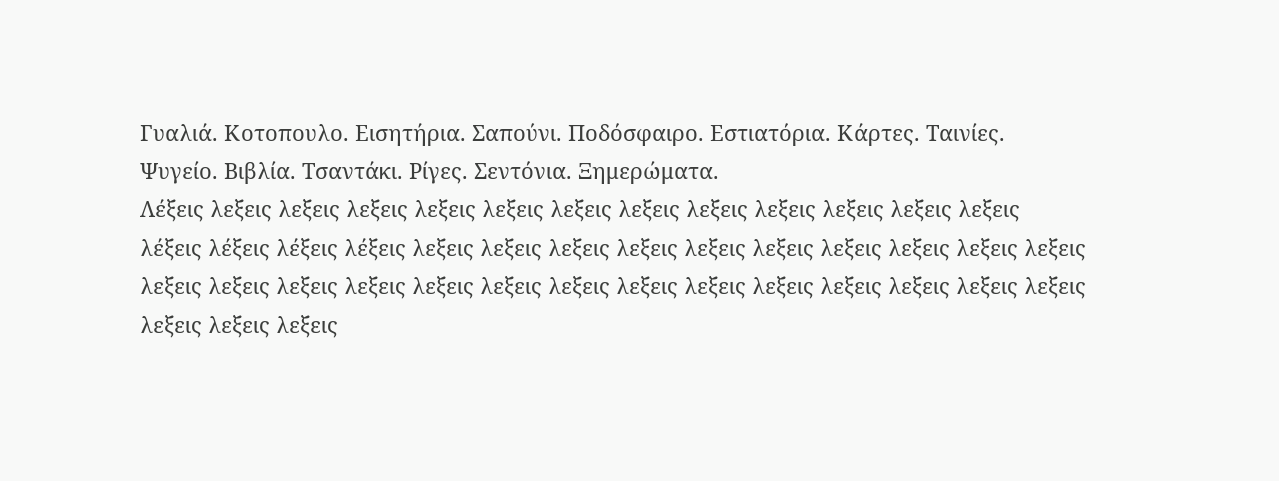Γυαλιά. Κοτοπουλο. Εισητήρια. Σαπούνι. Ποδόσφαιρο. Εστιατόρια. Κάρτες. Ταινίες. Ψυγείο. Βιβλία. Τσαντάκι. Ρίγες. Σεντόνια. Ξημερώματα.
Λέξεις λεξεις λεξεις λεξεις λεξεις λεξεις λεξεις λεξεις λεξεις λεξεις λεξεις λεξεις λεξεις λέξεις λέξεις λέξεις λέξεις λεξεις λεξεις λεξεις λεξεις λεξεις λεξεις λεξεις λεξεις λεξεις λεξεις λεξεις λεξεις λεξεις λεξεις λεξεις λεξεις λεξεις λεξεις λεξεις λεξεις λεξεις λεξεις λεξεις λεξεις λεξεις λεξεις λεξεις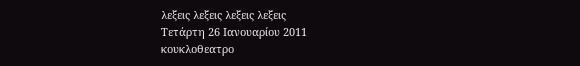λεξεις λεξεις λεξεις λεξεις
Τετάρτη 26 Ιανουαρίου 2011
κουκλοθεατρο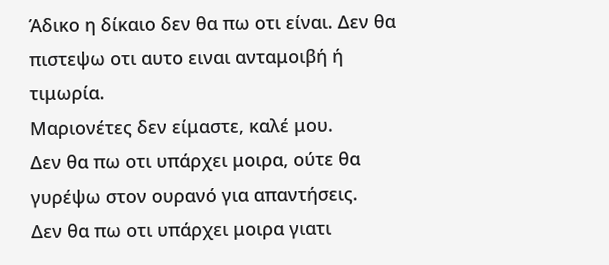Άδικο η δίκαιο δεν θα πω οτι είναι. Δεν θα πιστεψω οτι αυτο ειναι ανταμοιβή ή τιμωρία.
Μαριονέτες δεν είμαστε, καλέ μου.
Δεν θα πω οτι υπάρχει μοιρα, ούτε θα γυρέψω στον ουρανό για απαντήσεις.
Δεν θα πω οτι υπάρχει μοιρα γιατι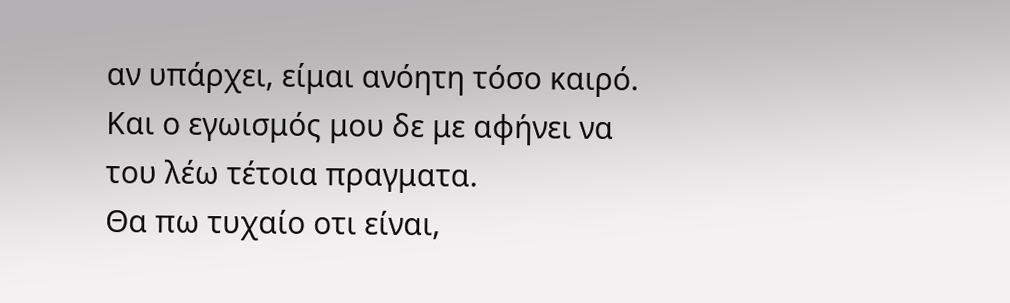αν υπάρχει, είμαι ανόητη τόσο καιρό. Και ο εγωισμός μου δε με αφήνει να του λέω τέτοια πραγματα.
Θα πω τυχαίο οτι είναι,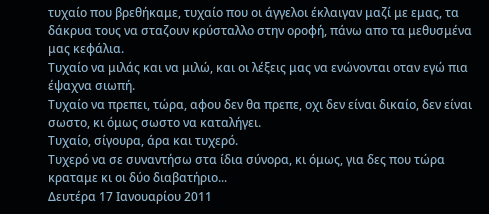τυχαίο που βρεθήκαμε, τυχαίο που οι άγγελοι έκλαιγαν μαζί με εμας, τα δάκρυα τους να σταζουν κρύσταλλο στην οροφή, πάνω απο τα μεθυσμένα μας κεφάλια.
Τυχαίο να μιλάς και να μιλώ, και οι λέξεις μας να ενώνονται οταν εγώ πια έψαχνα σιωπή.
Τυχαίο να πρεπει, τώρα, αφου δεν θα πρεπε, οχι δεν είναι δικαίο, δεν είναι σωστο, κι όμως σωστο να καταλήγει.
Τυχαίο, σίγουρα, άρα και τυχερό.
Τυχερό να σε συναντήσω στα ίδια σύνορα, κι όμως, για δες που τώρα κραταμε κι οι δύο διαβατήριο...
Δευτέρα 17 Ιανουαρίου 2011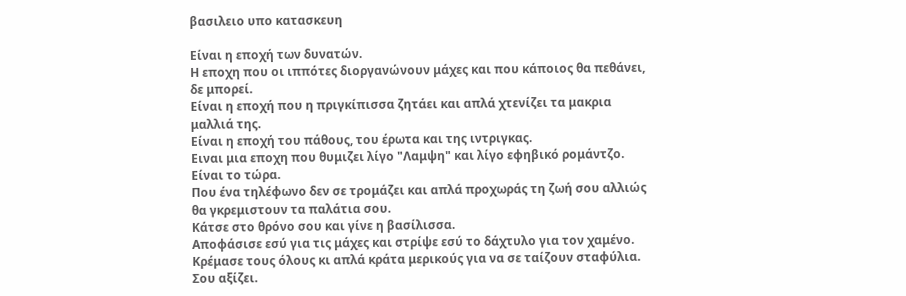βασιλειο υπο κατασκευη

Είναι η εποχή των δυνατών.
Η εποχη που οι ιππότες διοργανώνουν μάχες και που κάποιος θα πεθάνει, δε μπορεί.
Είναι η εποχή που η πριγκίπισσα ζητάει και απλά χτενίζει τα μακρια μαλλιά της.
Είναι η εποχή του πάθους, του έρωτα και της ιντριγκας.
Ειναι μια εποχη που θυμιζει λίγο "Λαμψη" και λίγο εφηβικό ρομάντζο.
Είναι το τώρα.
Που ένα τηλέφωνο δεν σε τρομάζει και απλά προχωράς τη ζωή σου αλλιώς θα γκρεμιστουν τα παλάτια σου.
Κάτσε στο θρόνο σου και γίνε η βασίλισσα.
Αποφάσισε εσύ για τις μάχες και στρίψε εσύ το δάχτυλο για τον χαμένο.
Κρέμασε τους όλους κι απλά κράτα μερικούς για να σε ταίζουν σταφύλια. Σου αξίζει.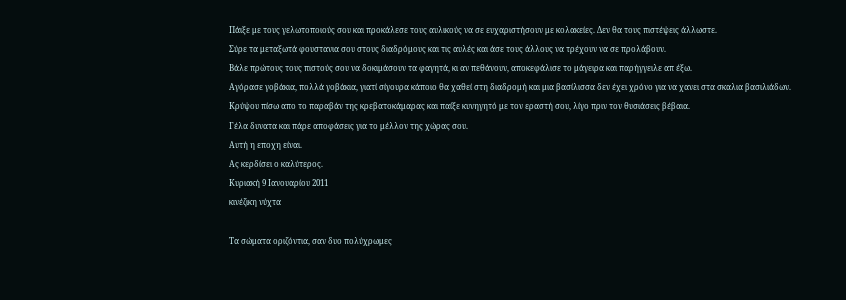Πάιξε με τους γελωτοποιούς σου και προκάλεσε τους αυλικούς να σε ευχαριστήσουν με κολακείες. Δεν θα τους πιστέψεις άλλωστε.
Σύρε τα μεταξωτά φουστανια σου στους διαδρόμους και τις αυλές και άσε τους άλλους να τρέχουν να σε προλάβουν.
Βάλε πρώτους τους πιστούς σου να δοκιμάσουν τα φαγητά, κι αν πεθάνουν, αποκεφάλισε το μάγειρα και παρήγγειλε απ έξω.
Αγόρασε γοβάκια, πολλά γοβάκια, γιατί σίγουρα κάποιο θα χαθεί στη διαδρομή και μια βασίλισσα δεν έχει χρόνο για να χανει στα σκαλια βασιλιάδων.
Κρύψου πίσω απο το παραβάν της κρεβατοκάμαρας και παίξε κυνηγητό με τον εραστή σου, λίγο πριν τον θυσιάσεις βέβαια.
Γέλα δυνατα και πάρε αποφάσεις για το μέλλον της χώρας σου.
Αυτή η εποχη είναι.
Ας κερδίσει ο καλύτερος.
Κυριακή 9 Ιανουαρίου 2011
κινέζικη νύχτα

Τα σώματα οριζόντια, σαν δυο πολύχρωμες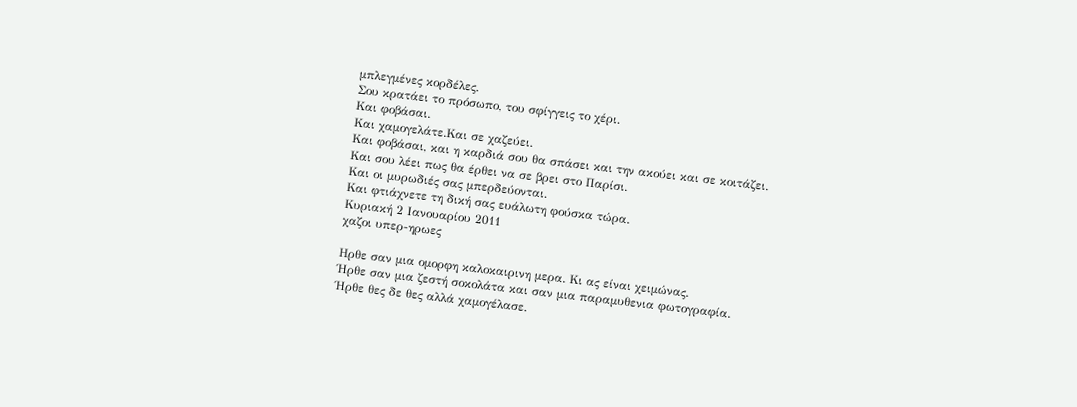μπλεγμένες κορδέλες.
Σου κρατάει το πρόσωπο, του σφίγγεις το χέρι.
Και φοβάσαι.
Και χαμογελάτε.Και σε χαζεύει.
Και φοβάσαι, και η καρδιά σου θα σπάσει και την ακούει και σε κοιτάζει.
Και σου λέει πως θα έρθει να σε βρει στο Παρίσι.
Και οι μυρωδιές σας μπερδεύονται.
Και φτιάχνετε τη δική σας ευάλωτη φούσκα τώρα.
Κυριακή 2 Ιανουαρίου 2011
χαζοι υπερ-ηρωες

Ηρθε σαν μια ομορφη καλοκαιρινη μερα. Κι ας είναι χειμώνας.
Ήρθε σαν μια ζεστή σοκολάτα και σαν μια παραμυθενια φωτογραφία.
Ήρθε θες δε θες αλλά χαμογέλασε.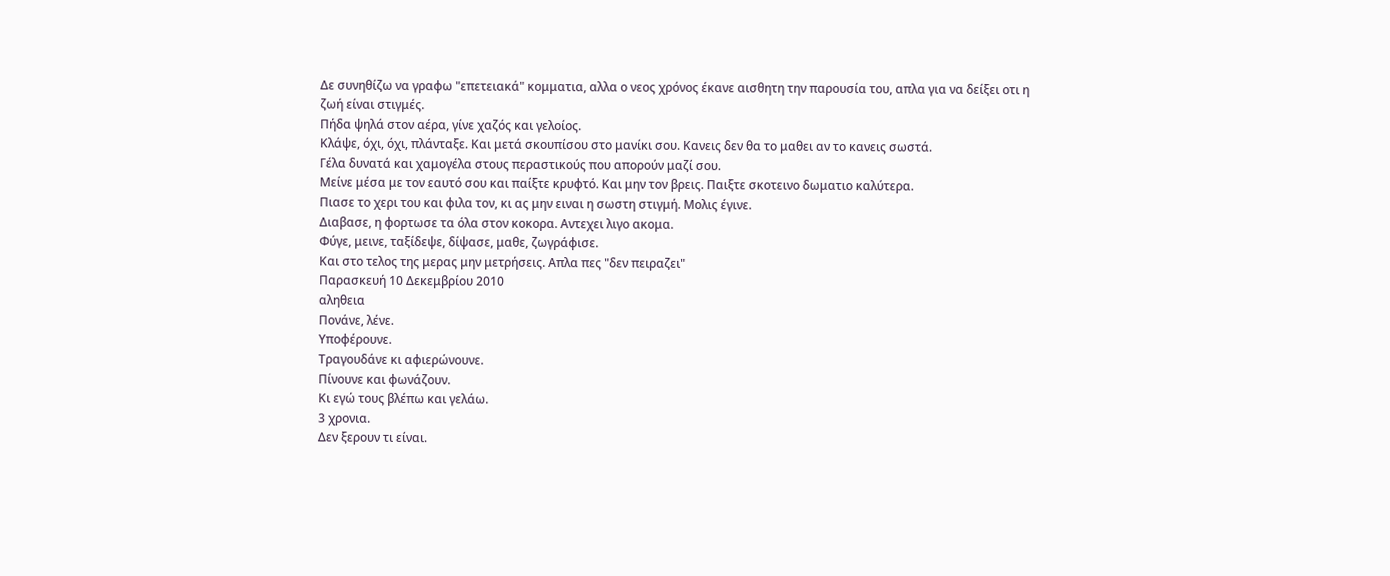Δε συνηθίζω να γραφω "επετειακά" κομματια, αλλα ο νεος χρόνος έκανε αισθητη την παρουσία του, απλα για να δείξει οτι η ζωή είναι στιγμές.
Πήδα ψηλά στον αέρα, γίνε χαζός και γελοίος.
Κλάψε, όχι, όχι, πλάνταξε. Και μετά σκουπίσου στο μανίκι σου. Κανεις δεν θα το μαθει αν το κανεις σωστά.
Γέλα δυνατά και χαμογέλα στους περαστικούς που απορούν μαζί σου.
Μείνε μέσα με τον εαυτό σου και παίξτε κρυφτό. Και μην τον βρεις. Παιξτε σκοτεινο δωματιο καλύτερα.
Πιασε το χερι του και φιλα τον, κι ας μην ειναι η σωστη στιγμή. Μολις έγινε.
Διαβασε, η φορτωσε τα όλα στον κοκορα. Αντεχει λιγο ακομα.
Φύγε, μεινε, ταξίδεψε, δίψασε, μαθε, ζωγράφισε.
Και στο τελος της μερας μην μετρήσεις. Απλα πες "δεν πειραζει"
Παρασκευή 10 Δεκεμβρίου 2010
αληθεια
Πονάνε, λένε.
Υποφέρουνε.
Τραγουδάνε κι αφιερώνουνε.
Πίνουνε και φωνάζουν.
Κι εγώ τους βλέπω και γελάω.
3 χρονια.
Δεν ξερουν τι είναι.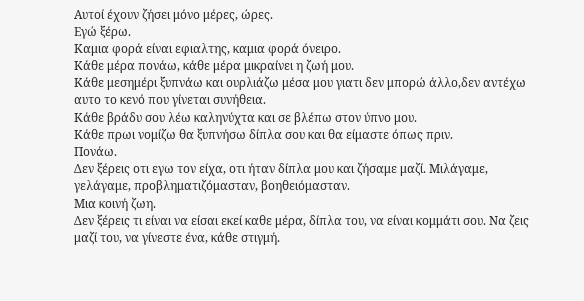Αυτοί έχουν ζήσει μόνο μέρες, ώρες.
Εγώ ξέρω.
Καμια φορά είναι εφιαλτης, καμια φορά όνειρο.
Κάθε μέρα πονάω, κάθε μέρα μικραίνει η ζωή μου.
Κάθε μεσημέρι ξυπνάω και ουρλιάζω μέσα μου γιατι δεν μπορώ άλλο,δεν αντέχω αυτο το κενό που γίνεται συνήθεια.
Κάθε βράδυ σου λέω καληνύχτα και σε βλέπω στον ύπνο μου.
Κάθε πρωι νομίζω θα ξυπνήσω δίπλα σου και θα είμαστε όπως πριν.
Πονάω.
Δεν ξέρεις οτι εγω τον είχα, οτι ήταν δίπλα μου και ζήσαμε μαζί. Μιλάγαμε, γελάγαμε, προβληματιζόμασταν, βοηθειόμασταν.
Μια κοινή ζωη.
Δεν ξέρεις τι είναι να είσαι εκεί καθε μέρα, δίπλα του, να είναι κομμάτι σου. Να ζεις μαζί του, να γίνεστε ένα, κάθε στιγμή.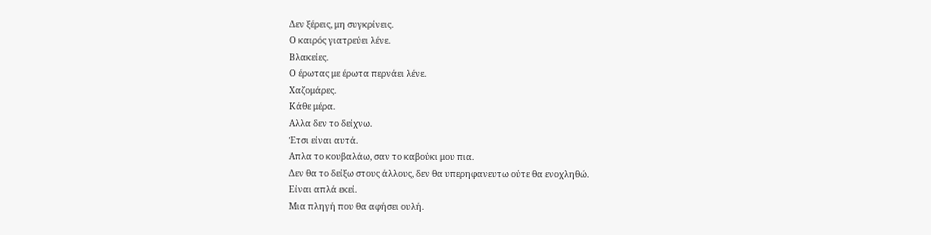Δεν ξέρεις, μη συγκρίνεις.
Ο καιρός γιατρεύει λένε.
Βλακείες.
Ο έρωτας με έρωτα περνάει λένε.
Χαζομάρες.
Κάθε μέρα.
Αλλα δεν το δείχνω.
Έτσι είναι αυτά.
Απλα το κουβαλάω, σαν το καβούκι μου πια.
Δεν θα το δείξω στους άλλους, δεν θα υπερηφανευτω ούτε θα ενοχληθώ.
Είναι απλά εκεί.
Μια πληγή που θα αφήσει ουλή.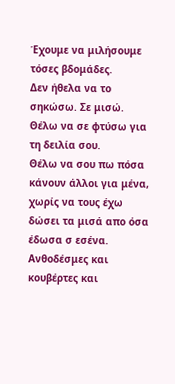Έχουμε να μιλήσουμε τόσες βδομάδες.
Δεν ήθελα να το σηκώσω. Σε μισώ.
Θέλω να σε φτύσω για τη δειλία σου.
Θέλω να σου πω πόσα κάνουν άλλοι για μένα, χωρίς να τους έχω δώσει τα μισά απο όσα έδωσα σ εσένα.
Ανθοδέσμες και κουβέρτες και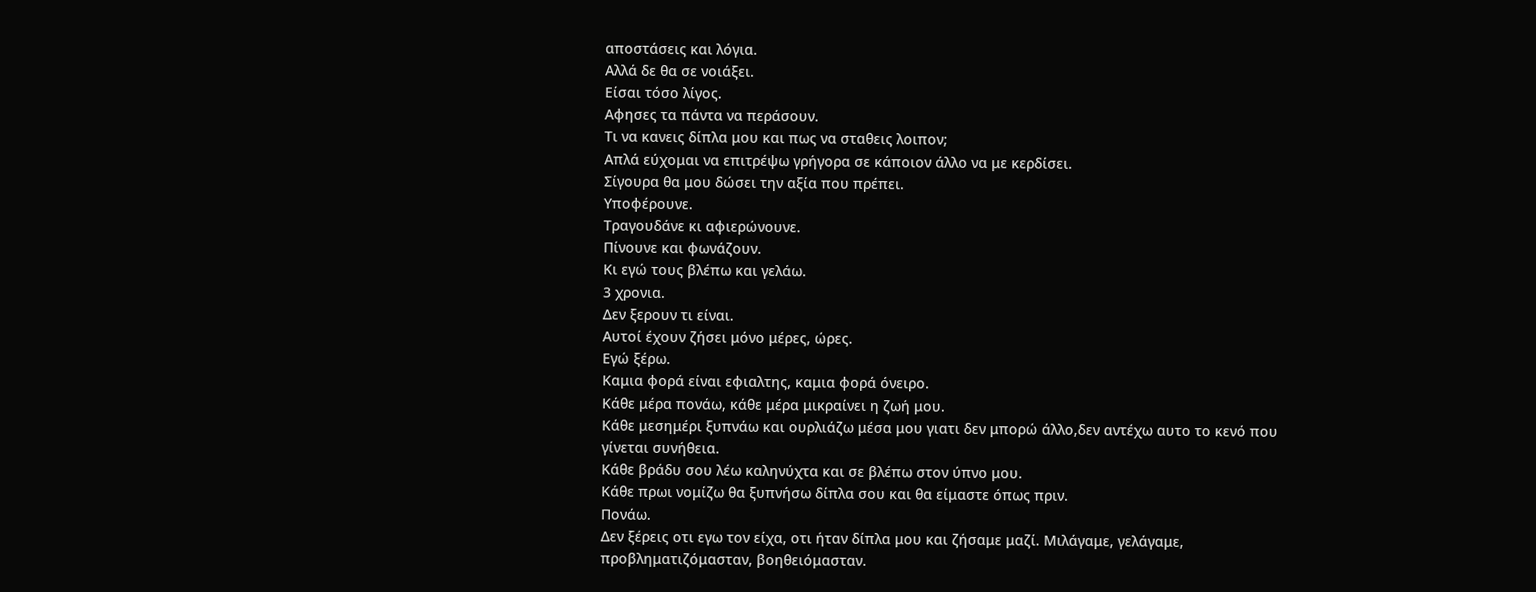αποστάσεις και λόγια.
Αλλά δε θα σε νοιάξει.
Είσαι τόσο λίγος.
Αφησες τα πάντα να περάσουν.
Τι να κανεις δίπλα μου και πως να σταθεις λοιπον;
Απλά εύχομαι να επιτρέψω γρήγορα σε κάποιον άλλο να με κερδίσει.
Σίγουρα θα μου δώσει την αξία που πρέπει.
Υποφέρουνε.
Τραγουδάνε κι αφιερώνουνε.
Πίνουνε και φωνάζουν.
Κι εγώ τους βλέπω και γελάω.
3 χρονια.
Δεν ξερουν τι είναι.
Αυτοί έχουν ζήσει μόνο μέρες, ώρες.
Εγώ ξέρω.
Καμια φορά είναι εφιαλτης, καμια φορά όνειρο.
Κάθε μέρα πονάω, κάθε μέρα μικραίνει η ζωή μου.
Κάθε μεσημέρι ξυπνάω και ουρλιάζω μέσα μου γιατι δεν μπορώ άλλο,δεν αντέχω αυτο το κενό που γίνεται συνήθεια.
Κάθε βράδυ σου λέω καληνύχτα και σε βλέπω στον ύπνο μου.
Κάθε πρωι νομίζω θα ξυπνήσω δίπλα σου και θα είμαστε όπως πριν.
Πονάω.
Δεν ξέρεις οτι εγω τον είχα, οτι ήταν δίπλα μου και ζήσαμε μαζί. Μιλάγαμε, γελάγαμε, προβληματιζόμασταν, βοηθειόμασταν.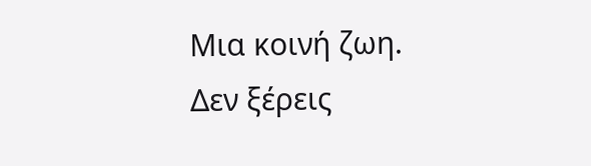Μια κοινή ζωη.
Δεν ξέρεις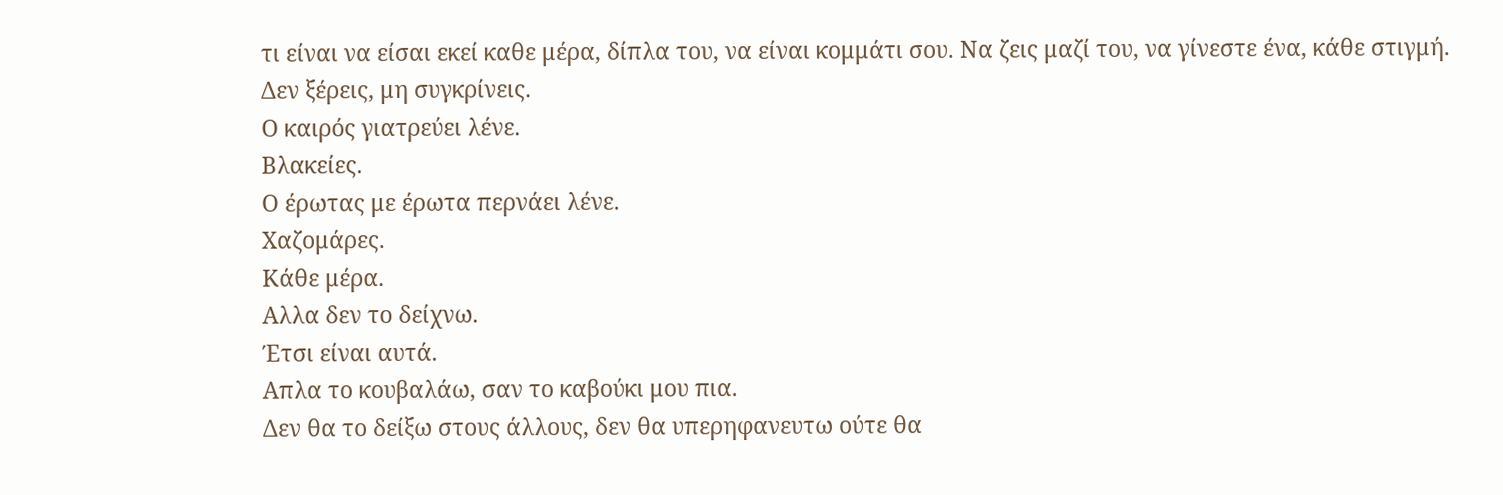τι είναι να είσαι εκεί καθε μέρα, δίπλα του, να είναι κομμάτι σου. Να ζεις μαζί του, να γίνεστε ένα, κάθε στιγμή.
Δεν ξέρεις, μη συγκρίνεις.
Ο καιρός γιατρεύει λένε.
Βλακείες.
Ο έρωτας με έρωτα περνάει λένε.
Χαζομάρες.
Κάθε μέρα.
Αλλα δεν το δείχνω.
Έτσι είναι αυτά.
Απλα το κουβαλάω, σαν το καβούκι μου πια.
Δεν θα το δείξω στους άλλους, δεν θα υπερηφανευτω ούτε θα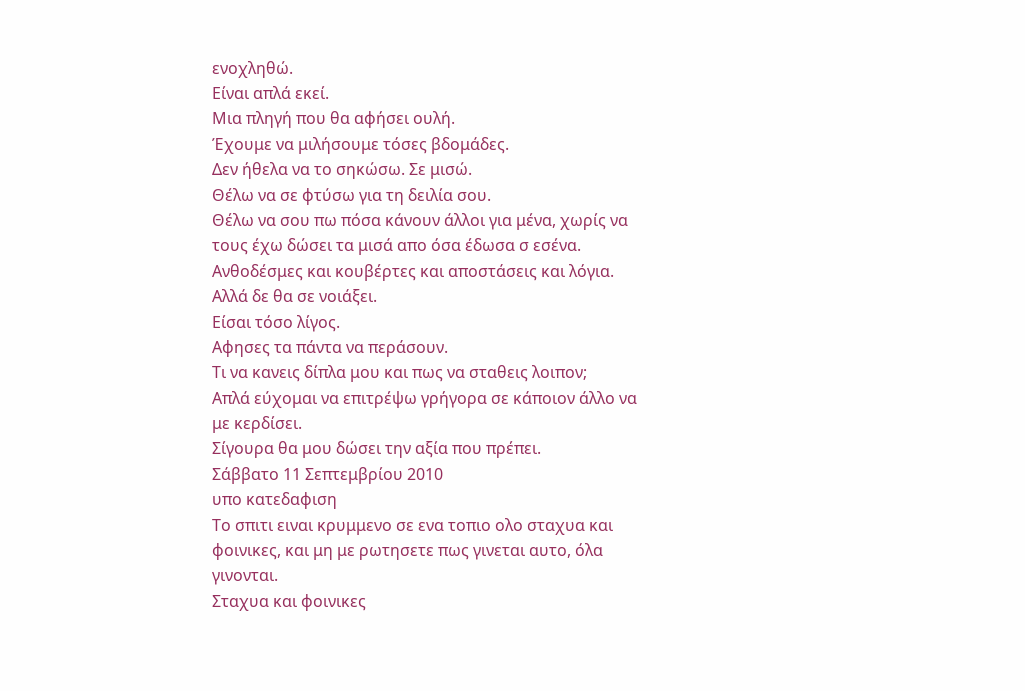ενοχληθώ.
Είναι απλά εκεί.
Μια πληγή που θα αφήσει ουλή.
Έχουμε να μιλήσουμε τόσες βδομάδες.
Δεν ήθελα να το σηκώσω. Σε μισώ.
Θέλω να σε φτύσω για τη δειλία σου.
Θέλω να σου πω πόσα κάνουν άλλοι για μένα, χωρίς να τους έχω δώσει τα μισά απο όσα έδωσα σ εσένα.
Ανθοδέσμες και κουβέρτες και αποστάσεις και λόγια.
Αλλά δε θα σε νοιάξει.
Είσαι τόσο λίγος.
Αφησες τα πάντα να περάσουν.
Τι να κανεις δίπλα μου και πως να σταθεις λοιπον;
Απλά εύχομαι να επιτρέψω γρήγορα σε κάποιον άλλο να με κερδίσει.
Σίγουρα θα μου δώσει την αξία που πρέπει.
Σάββατο 11 Σεπτεμβρίου 2010
υπο κατεδαφιση
Το σπιτι ειναι κρυμμενο σε ενα τοπιο ολο σταχυα και φοινικες, και μη με ρωτησετε πως γινεται αυτο, όλα γινονται.
Σταχυα και φοινικες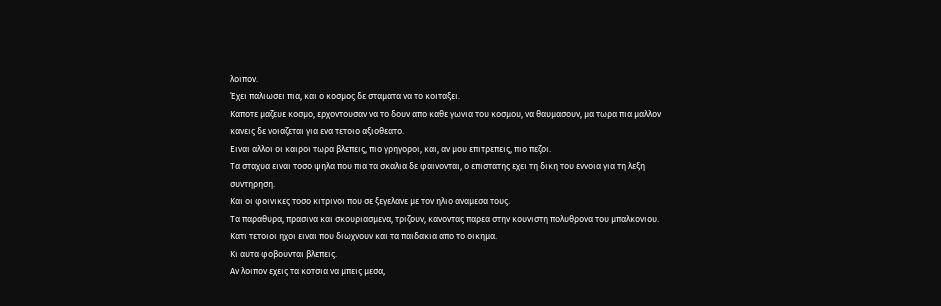λοιπον.
Έχει παλιωσει πια, και ο κοσμος δε σταματα να το κοιταξει.
Καποτε μαζευε κοσμο, ερχοντουσαν να το δουν απο καθε γωνια του κοσμου, να θαυμασουν, μα τωρα πια μαλλον κανεις δε νοιαζεται για ενα τετοιο αξιοθεατο.
Ειναι αλλοι οι καιροι τωρα βλεπεις, πιο γρηγοροι, και, αν μου επιτρεπεις, πιο πεζοι.
Τα σταχυα ειναι τοσο ψηλα που πια τα σκαλια δε φαινονται, ο επιστατης εχει τη δικη του εννοια για τη λεξη συντηρηση.
Και οι φοινικες τοσο κιτρινοι που σε ξεγελανε με τον ηλιο αναμεσα τους.
Τα παραθυρα, πρασινα και σκουριασμενα, τριζουν, κανοντας παρεα στην κουνιστη πολυθρονα του μπαλκονιου.
Κατι τετοιοι ηχοι ειναι που διωχνουν και τα παιδακια απο το οικημα.
Κι αυτα φοβουνται βλεπεις.
Αν λοιπον εχεις τα κοτσια να μπεις μεσα,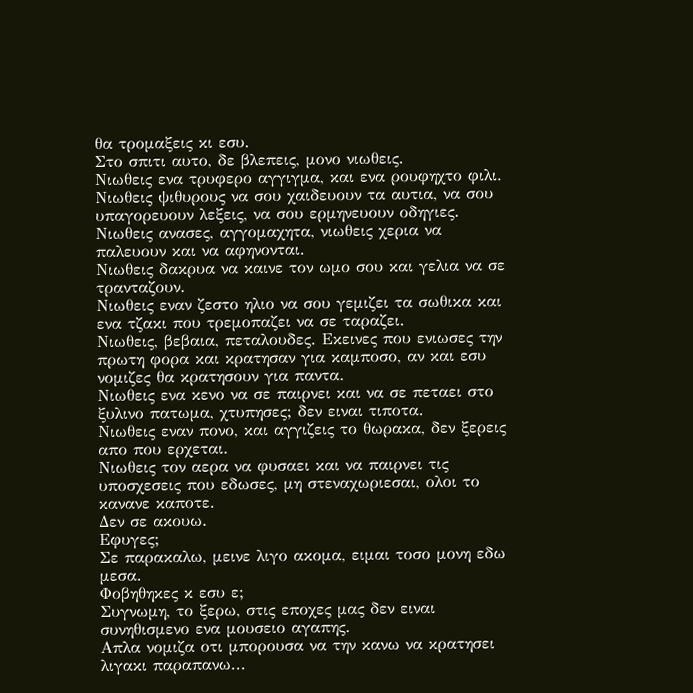θα τρομαξεις κι εσυ.
Στο σπιτι αυτο, δε βλεπεις, μονο νιωθεις.
Νιωθεις ενα τρυφερο αγγιγμα, και ενα ρουφηχτο φιλι.
Νιωθεις ψιθυρους να σου χαιδευουν τα αυτια, να σου υπαγορευουν λεξεις, να σου ερμηνευουν οδηγιες.
Νιωθεις ανασες, αγγομαχητα, νιωθεις χερια να παλευουν και να αφηνονται.
Νιωθεις δακρυα να καινε τον ωμο σου και γελια να σε τρανταζουν.
Νιωθεις εναν ζεστο ηλιο να σου γεμιζει τα σωθικα και ενα τζακι που τρεμοπαζει να σε ταραζει.
Νιωθεις, βεβαια, πεταλουδες. Εκεινες που ενιωσες την πρωτη φορα και κρατησαν για καμποσο, αν και εσυ νομιζες θα κρατησουν για παντα.
Νιωθεις ενα κενο να σε παιρνει και να σε πεταει στο ξυλινο πατωμα, χτυπησες; δεν ειναι τιποτα.
Νιωθεις εναν πονο, και αγγιζεις το θωρακα, δεν ξερεις απο που ερχεται.
Νιωθεις τον αερα να φυσαει και να παιρνει τις υποσχεσεις που εδωσες, μη στεναχωριεσαι, ολοι το κανανε καποτε.
Δεν σε ακουω.
Εφυγες;
Σε παρακαλω, μεινε λιγο ακομα, ειμαι τοσο μονη εδω μεσα.
Φοβηθηκες κ εσυ ε;
Συγνωμη, το ξερω, στις εποχες μας δεν ειναι συνηθισμενο ενα μουσειο αγαπης.
Απλα νομιζα οτι μπορουσα να την κανω να κρατησει λιγακι παραπανω...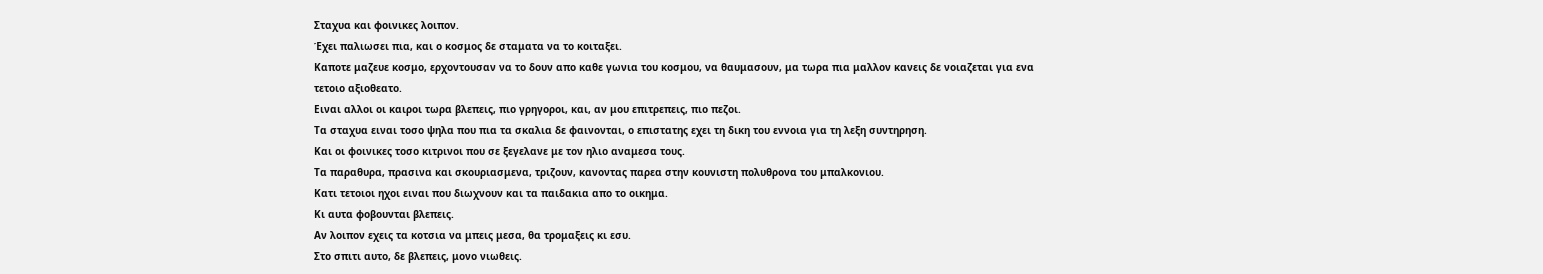Σταχυα και φοινικες λοιπον.
Έχει παλιωσει πια, και ο κοσμος δε σταματα να το κοιταξει.
Καποτε μαζευε κοσμο, ερχοντουσαν να το δουν απο καθε γωνια του κοσμου, να θαυμασουν, μα τωρα πια μαλλον κανεις δε νοιαζεται για ενα τετοιο αξιοθεατο.
Ειναι αλλοι οι καιροι τωρα βλεπεις, πιο γρηγοροι, και, αν μου επιτρεπεις, πιο πεζοι.
Τα σταχυα ειναι τοσο ψηλα που πια τα σκαλια δε φαινονται, ο επιστατης εχει τη δικη του εννοια για τη λεξη συντηρηση.
Και οι φοινικες τοσο κιτρινοι που σε ξεγελανε με τον ηλιο αναμεσα τους.
Τα παραθυρα, πρασινα και σκουριασμενα, τριζουν, κανοντας παρεα στην κουνιστη πολυθρονα του μπαλκονιου.
Κατι τετοιοι ηχοι ειναι που διωχνουν και τα παιδακια απο το οικημα.
Κι αυτα φοβουνται βλεπεις.
Αν λοιπον εχεις τα κοτσια να μπεις μεσα, θα τρομαξεις κι εσυ.
Στο σπιτι αυτο, δε βλεπεις, μονο νιωθεις.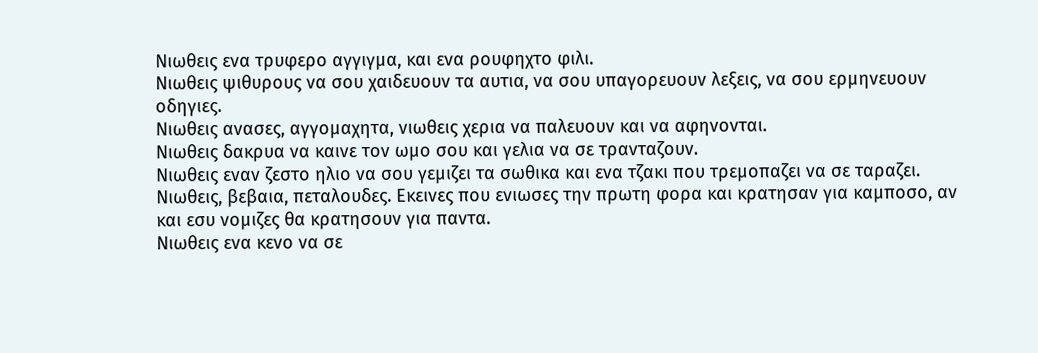Νιωθεις ενα τρυφερο αγγιγμα, και ενα ρουφηχτο φιλι.
Νιωθεις ψιθυρους να σου χαιδευουν τα αυτια, να σου υπαγορευουν λεξεις, να σου ερμηνευουν οδηγιες.
Νιωθεις ανασες, αγγομαχητα, νιωθεις χερια να παλευουν και να αφηνονται.
Νιωθεις δακρυα να καινε τον ωμο σου και γελια να σε τρανταζουν.
Νιωθεις εναν ζεστο ηλιο να σου γεμιζει τα σωθικα και ενα τζακι που τρεμοπαζει να σε ταραζει.
Νιωθεις, βεβαια, πεταλουδες. Εκεινες που ενιωσες την πρωτη φορα και κρατησαν για καμποσο, αν και εσυ νομιζες θα κρατησουν για παντα.
Νιωθεις ενα κενο να σε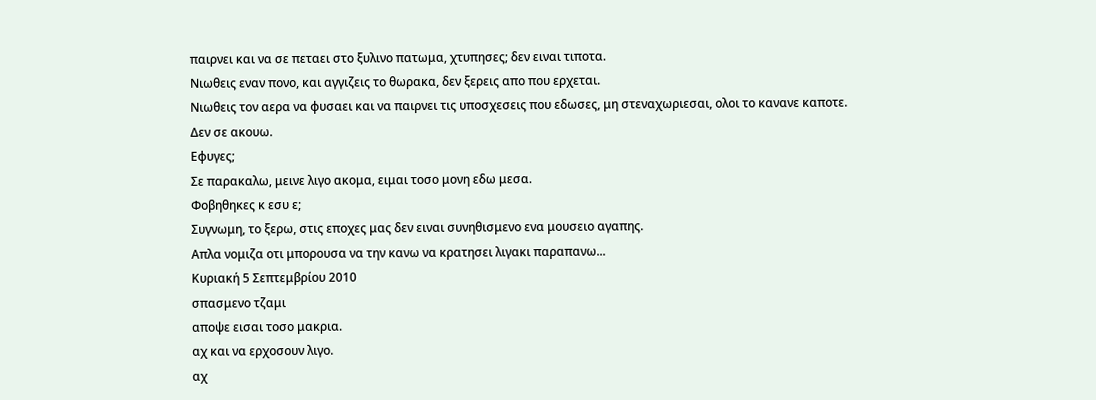παιρνει και να σε πεταει στο ξυλινο πατωμα, χτυπησες; δεν ειναι τιποτα.
Νιωθεις εναν πονο, και αγγιζεις το θωρακα, δεν ξερεις απο που ερχεται.
Νιωθεις τον αερα να φυσαει και να παιρνει τις υποσχεσεις που εδωσες, μη στεναχωριεσαι, ολοι το κανανε καποτε.
Δεν σε ακουω.
Εφυγες;
Σε παρακαλω, μεινε λιγο ακομα, ειμαι τοσο μονη εδω μεσα.
Φοβηθηκες κ εσυ ε;
Συγνωμη, το ξερω, στις εποχες μας δεν ειναι συνηθισμενο ενα μουσειο αγαπης.
Απλα νομιζα οτι μπορουσα να την κανω να κρατησει λιγακι παραπανω...
Κυριακή 5 Σεπτεμβρίου 2010
σπασμενο τζαμι
αποψε εισαι τοσο μακρια.
αχ και να ερχοσουν λιγο.
αχ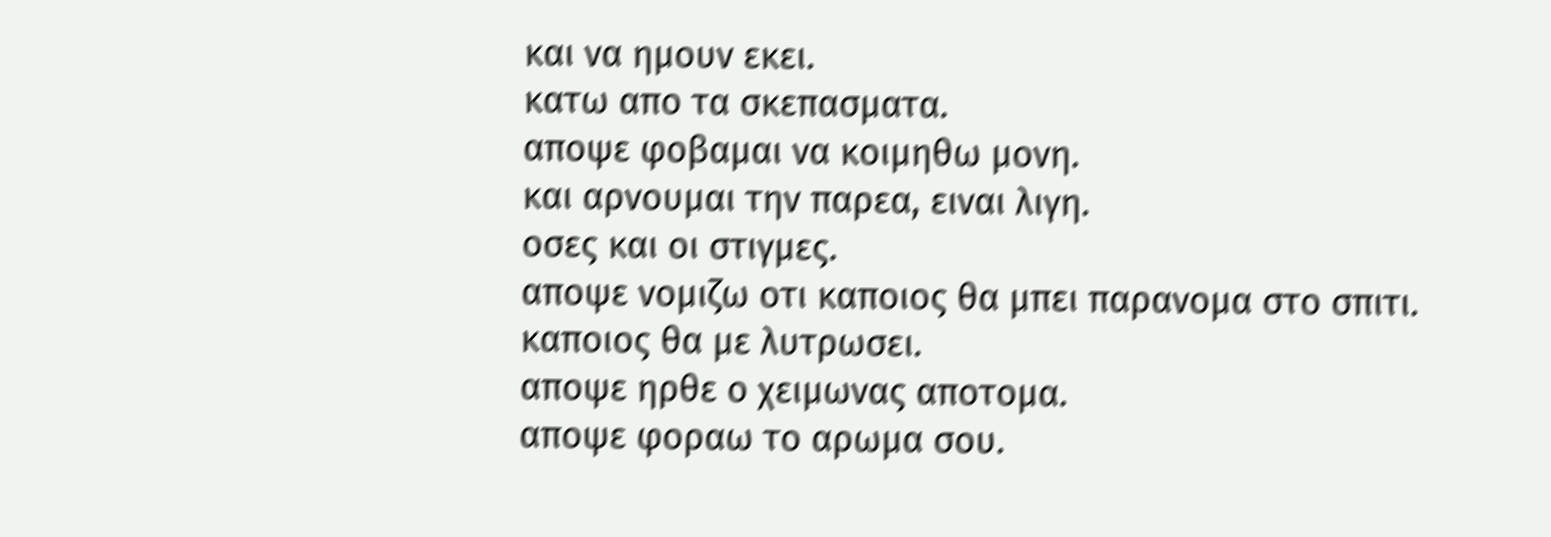και να ημουν εκει.
κατω απο τα σκεπασματα.
αποψε φοβαμαι να κοιμηθω μονη.
και αρνουμαι την παρεα, ειναι λιγη.
οσες και οι στιγμες.
αποψε νομιζω οτι καποιος θα μπει παρανομα στο σπιτι.
καποιος θα με λυτρωσει.
αποψε ηρθε ο χειμωνας αποτομα.
αποψε φοραω το αρωμα σου.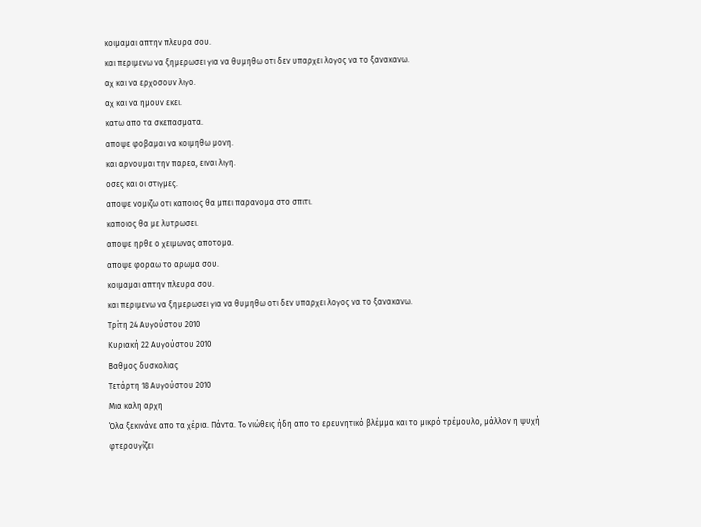κοιμαμαι απτην πλευρα σου.
και περιμενω να ξημερωσει για να θυμηθω οτι δεν υπαρχει λογος να το ξανακανω.
αχ και να ερχοσουν λιγο.
αχ και να ημουν εκει.
κατω απο τα σκεπασματα.
αποψε φοβαμαι να κοιμηθω μονη.
και αρνουμαι την παρεα, ειναι λιγη.
οσες και οι στιγμες.
αποψε νομιζω οτι καποιος θα μπει παρανομα στο σπιτι.
καποιος θα με λυτρωσει.
αποψε ηρθε ο χειμωνας αποτομα.
αποψε φοραω το αρωμα σου.
κοιμαμαι απτην πλευρα σου.
και περιμενω να ξημερωσει για να θυμηθω οτι δεν υπαρχει λογος να το ξανακανω.
Τρίτη 24 Αυγούστου 2010
Κυριακή 22 Αυγούστου 2010
Βαθμος δυσκολιας
Τετάρτη 18 Αυγούστου 2010
Μια καλη αρχη
Όλα ξεκινάνε απο τα χέρια. Πάντα. To νιώθεις ήδη απο το ερευνητικό βλέμμα και το μικρό τρέμουλο, μάλλον η ψυχή φτερουγίζει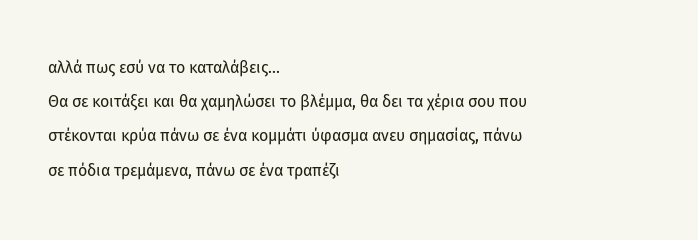αλλά πως εσύ να το καταλάβεις...
Θα σε κοιτάξει και θα χαμηλώσει το βλέμμα, θα δει τα χέρια σου που στέκονται κρύα πάνω σε ένα κομμάτι ύφασμα ανευ σημασίας, πάνω σε πόδια τρεμάμενα, πάνω σε ένα τραπέζι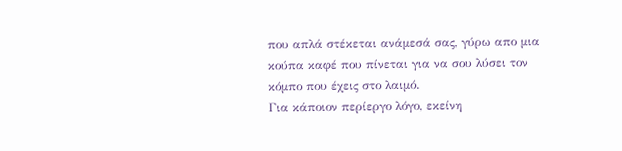που απλά στέκεται ανάμεσά σας, γύρω απο μια κούπα καφέ που πίνεται για να σου λύσει τον κόμπο που έχεις στο λαιμό.
Για κάποιον περίεργο λόγο, εκείνη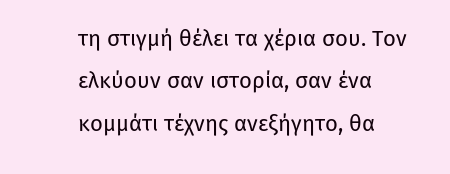τη στιγμή θέλει τα χέρια σου. Τον ελκύουν σαν ιστορία, σαν ένα κομμάτι τέχνης ανεξήγητο, θα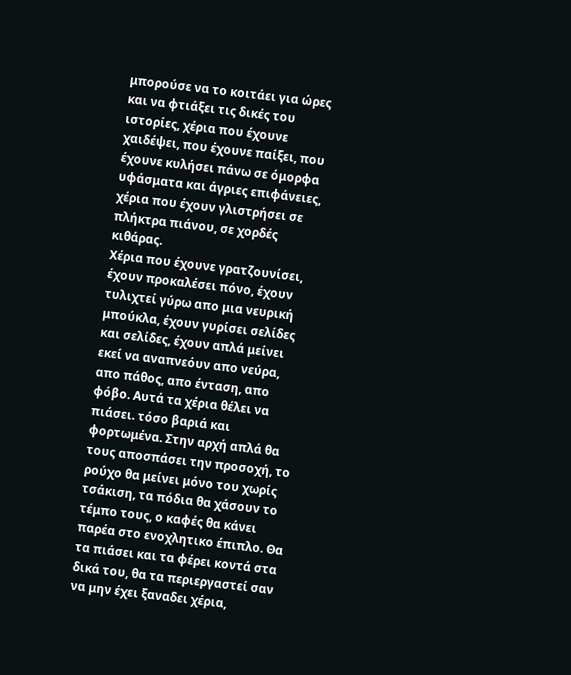μπορούσε να το κοιτάει για ώρες και να φτιάξει τις δικές του ιστορίες, χέρια που έχουνε χαιδέψει, που έχουνε παίξει, που έχουνε κυλήσει πάνω σε όμορφα υφάσματα και άγριες επιφάνειες, χέρια που έχουν γλιστρήσει σε πλήκτρα πιάνου, σε χορδές κιθάρας.
Χέρια που έχουνε γρατζουνίσει, έχουν προκαλέσει πόνο, έχουν τυλιχτεί γύρω απο μια νευρική μπούκλα, έχουν γυρίσει σελίδες και σελίδες, έχουν απλά μείνει εκεί να αναπνεόυν απο νεύρα, απο πάθος, απο ένταση, απο φόβο. Αυτά τα χέρια θέλει να πιάσει. τόσο βαριά και φορτωμένα. Στην αρχή απλά θα τους αποσπάσει την προσοχή, το ρούχο θα μείνει μόνο του χωρίς τσάκιση, τα πόδια θα χάσουν το τέμπο τους, ο καφές θα κάνει παρέα στο ενοχλητικο έπιπλο. Θα τα πιάσει και τα φέρει κοντά στα δικά του, θα τα περιεργαστεί σαν να μην έχει ξαναδει χέρια,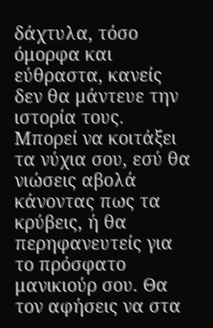δάχτυλα, τόσο όμορφα και εύθραστα, κανείς δεν θα μάντευε την ιστορία τους.
Μπορεί να κοιτάξει τα νύχια σου, εσύ θα νιώσεις αβολά κάνοντας πως τα κρύβεις, ή θα περηφανευτείς για το πρόσφατο μανικιούρ σου. Θα τον αφήσεις να στα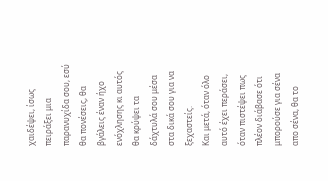χαιδέψει, ίσως πειράξει μια παρανυχίδα σου, εσύ θα πονέσεις, θα βγάλεις έναν ήχο ενόχλησης κι αυτός θα κρύψει τα δάχτυλά σου μέσα στα δικά σου για να ξεχαστείς.
Και μετά, όταν όλο αυτό έχει περάσει, όταν πιστέψει πως πλέον διάβασε ότι μπορούσε για σένα απο σένα, θα το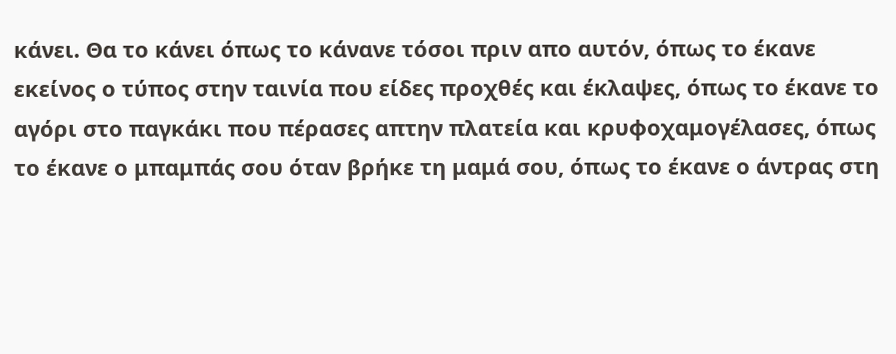κάνει. Θα το κάνει όπως το κάνανε τόσοι πριν απο αυτόν, όπως το έκανε εκείνος ο τύπος στην ταινία που είδες προχθές και έκλαψες, όπως το έκανε το αγόρι στο παγκάκι που πέρασες απτην πλατεία και κρυφοχαμογέλασες, όπως το έκανε ο μπαμπάς σου όταν βρήκε τη μαμά σου, όπως το έκανε ο άντρας στη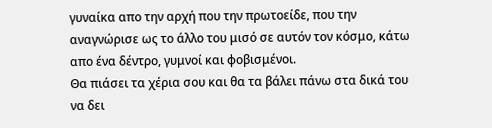γυναίκα απο την αρχή που την πρωτοείδε, που την αναγνώρισε ως το άλλο του μισό σε αυτόν τον κόσμο, κάτω απο ένα δέντρο, γυμνοί και φοβισμένοι.
Θα πιάσει τα χέρια σου και θα τα βάλει πάνω στα δικά του να δει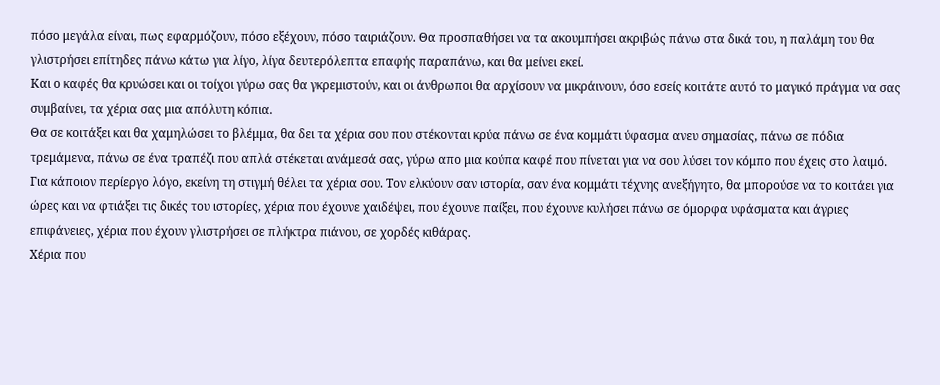πόσο μεγάλα είναι, πως εφαρμόζουν, πόσο εξέχουν, πόσο ταιριάζουν. Θα προσπαθήσει να τα ακουμπήσει ακριβώς πάνω στα δικά του, η παλάμη του θα γλιστρήσει επίτηδες πάνω κάτω για λίγο, λίγα δευτερόλεπτα επαφής παραπάνω, και θα μείνει εκεί.
Και ο καφές θα κρυώσει και οι τοίχοι γύρω σας θα γκρεμιστούν, και οι άνθρωποι θα αρχίσουν να μικράινουν, όσο εσείς κοιτάτε αυτό το μαγικό πράγμα να σας συμβαίνει, τα χέρια σας μια απόλυτη κόπια.
Θα σε κοιτάξει και θα χαμηλώσει το βλέμμα, θα δει τα χέρια σου που στέκονται κρύα πάνω σε ένα κομμάτι ύφασμα ανευ σημασίας, πάνω σε πόδια τρεμάμενα, πάνω σε ένα τραπέζι που απλά στέκεται ανάμεσά σας, γύρω απο μια κούπα καφέ που πίνεται για να σου λύσει τον κόμπο που έχεις στο λαιμό.
Για κάποιον περίεργο λόγο, εκείνη τη στιγμή θέλει τα χέρια σου. Τον ελκύουν σαν ιστορία, σαν ένα κομμάτι τέχνης ανεξήγητο, θα μπορούσε να το κοιτάει για ώρες και να φτιάξει τις δικές του ιστορίες, χέρια που έχουνε χαιδέψει, που έχουνε παίξει, που έχουνε κυλήσει πάνω σε όμορφα υφάσματα και άγριες επιφάνειες, χέρια που έχουν γλιστρήσει σε πλήκτρα πιάνου, σε χορδές κιθάρας.
Χέρια που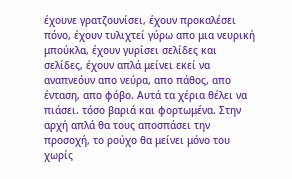έχουνε γρατζουνίσει, έχουν προκαλέσει πόνο, έχουν τυλιχτεί γύρω απο μια νευρική μπούκλα, έχουν γυρίσει σελίδες και σελίδες, έχουν απλά μείνει εκεί να αναπνεόυν απο νεύρα, απο πάθος, απο ένταση, απο φόβο. Αυτά τα χέρια θέλει να πιάσει. τόσο βαριά και φορτωμένα. Στην αρχή απλά θα τους αποσπάσει την προσοχή, το ρούχο θα μείνει μόνο του χωρίς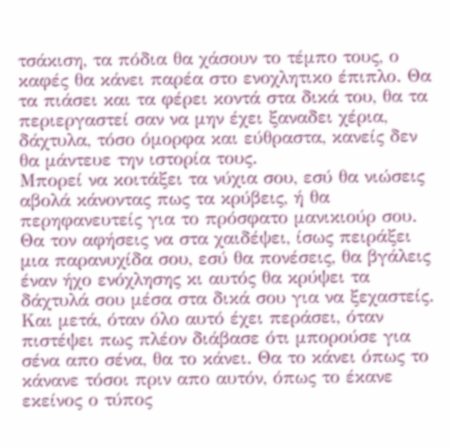τσάκιση, τα πόδια θα χάσουν το τέμπο τους, ο καφές θα κάνει παρέα στο ενοχλητικο έπιπλο. Θα τα πιάσει και τα φέρει κοντά στα δικά του, θα τα περιεργαστεί σαν να μην έχει ξαναδει χέρια, δάχτυλα, τόσο όμορφα και εύθραστα, κανείς δεν θα μάντευε την ιστορία τους.
Μπορεί να κοιτάξει τα νύχια σου, εσύ θα νιώσεις αβολά κάνοντας πως τα κρύβεις, ή θα περηφανευτείς για το πρόσφατο μανικιούρ σου. Θα τον αφήσεις να στα χαιδέψει, ίσως πειράξει μια παρανυχίδα σου, εσύ θα πονέσεις, θα βγάλεις έναν ήχο ενόχλησης κι αυτός θα κρύψει τα δάχτυλά σου μέσα στα δικά σου για να ξεχαστείς.
Και μετά, όταν όλο αυτό έχει περάσει, όταν πιστέψει πως πλέον διάβασε ότι μπορούσε για σένα απο σένα, θα το κάνει. Θα το κάνει όπως το κάνανε τόσοι πριν απο αυτόν, όπως το έκανε εκείνος ο τύπος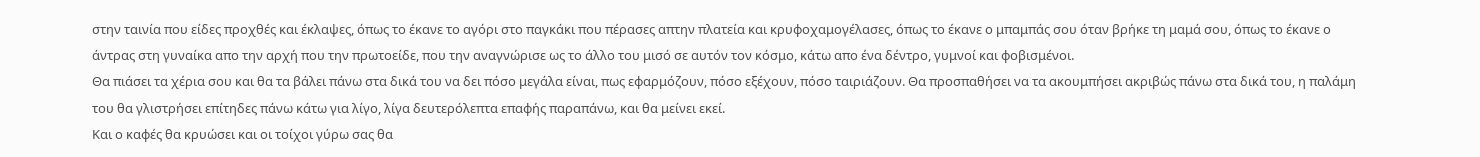στην ταινία που είδες προχθές και έκλαψες, όπως το έκανε το αγόρι στο παγκάκι που πέρασες απτην πλατεία και κρυφοχαμογέλασες, όπως το έκανε ο μπαμπάς σου όταν βρήκε τη μαμά σου, όπως το έκανε ο άντρας στη γυναίκα απο την αρχή που την πρωτοείδε, που την αναγνώρισε ως το άλλο του μισό σε αυτόν τον κόσμο, κάτω απο ένα δέντρο, γυμνοί και φοβισμένοι.
Θα πιάσει τα χέρια σου και θα τα βάλει πάνω στα δικά του να δει πόσο μεγάλα είναι, πως εφαρμόζουν, πόσο εξέχουν, πόσο ταιριάζουν. Θα προσπαθήσει να τα ακουμπήσει ακριβώς πάνω στα δικά του, η παλάμη του θα γλιστρήσει επίτηδες πάνω κάτω για λίγο, λίγα δευτερόλεπτα επαφής παραπάνω, και θα μείνει εκεί.
Και ο καφές θα κρυώσει και οι τοίχοι γύρω σας θα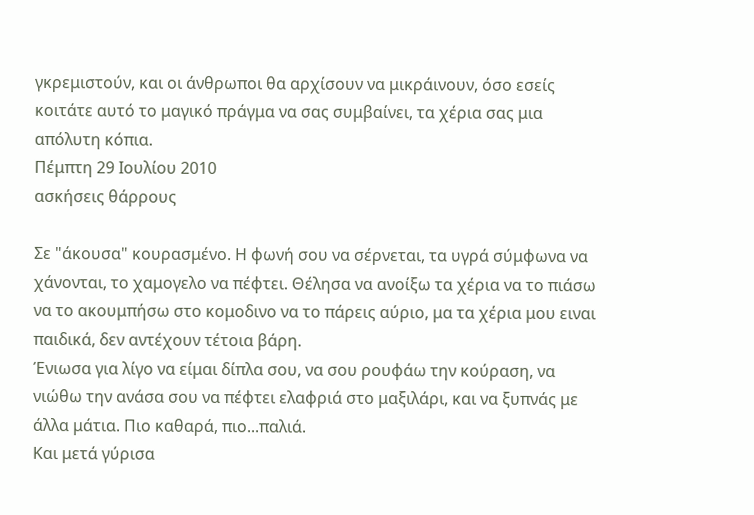γκρεμιστούν, και οι άνθρωποι θα αρχίσουν να μικράινουν, όσο εσείς κοιτάτε αυτό το μαγικό πράγμα να σας συμβαίνει, τα χέρια σας μια απόλυτη κόπια.
Πέμπτη 29 Ιουλίου 2010
ασκήσεις θάρρους

Σε "άκουσα" κουρασμένο. H φωνή σου να σέρνεται, τα υγρά σύμφωνα να χάνονται, το χαμογελο να πέφτει. Θέλησα να ανοίξω τα χέρια να το πιάσω να το ακουμπήσω στο κομοδινο να το πάρεις αύριο, μα τα χέρια μου ειναι παιδικά, δεν αντέχουν τέτοια βάρη.
Ένιωσα για λίγο να είμαι δίπλα σου, να σου ρουφάω την κούραση, να νιώθω την ανάσα σου να πέφτει ελαφριά στο μαξιλάρι, και να ξυπνάς με άλλα μάτια. Πιο καθαρά, πιο...παλιά.
Και μετά γύρισα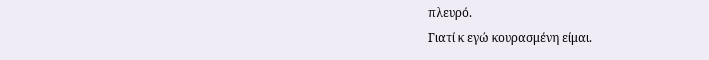πλευρό.
Γιατί κ εγώ κουρασμένη είμαι.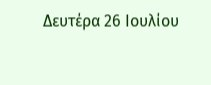Δευτέρα 26 Ιουλίου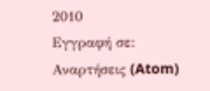2010
Εγγραφή σε:
Αναρτήσεις (Atom)